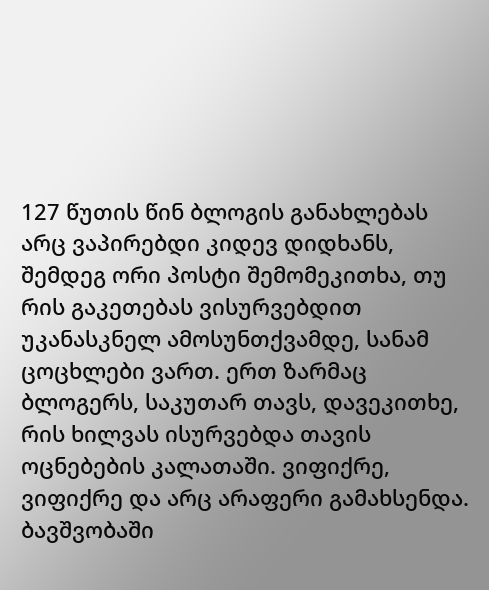127 წუთის წინ ბლოგის განახლებას არც ვაპირებდი კიდევ დიდხანს, შემდეგ ორი პოსტი შემომეკითხა, თუ რის გაკეთებას ვისურვებდით უკანასკნელ ამოსუნთქვამდე, სანამ ცოცხლები ვართ. ერთ ზარმაც ბლოგერს, საკუთარ თავს, დავეკითხე, რის ხილვას ისურვებდა თავის ოცნებების კალათაში. ვიფიქრე, ვიფიქრე და არც არაფერი გამახსენდა. ბავშვობაში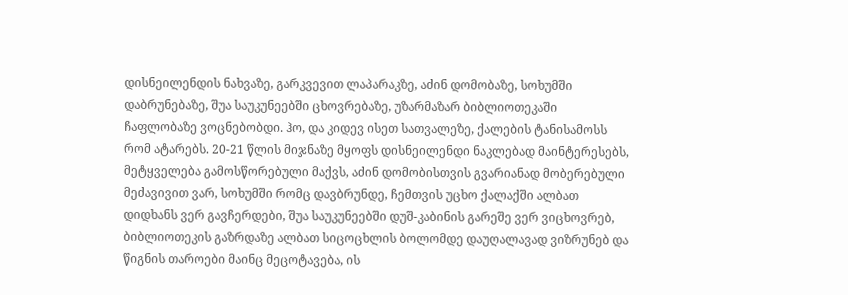დისნეილენდის ნახვაზე, გარკვევით ლაპარაკზე, აძინ დომობაზე, სოხუმში დაბრუნებაზე, შუა საუკუნეებში ცხოვრებაზე, უზარმაზარ ბიბლიოთეკაში ჩაფლობაზე ვოცნებობდი. ჰო, და კიდევ ისეთ სათვალეზე, ქალების ტანისამოსს რომ ატარებს. 20-21 წლის მიჯნაზე მყოფს დისნეილენდი ნაკლებად მაინტერესებს, მეტყველება გამოსწორებული მაქვს, აძინ დომობისთვის გვარიანად მობერებული მეძავივით ვარ, სოხუმში რომც დავბრუნდე, ჩემთვის უცხო ქალაქში ალბათ დიდხანს ვერ გავჩერდები, შუა საუკუნეებში დუშ-კაბინის გარეშე ვერ ვიცხოვრებ, ბიბლიოთეკის გაზრდაზე ალბათ სიცოცხლის ბოლომდე დაუღალავად ვიზრუნებ და წიგნის თაროები მაინც მეცოტავება, ის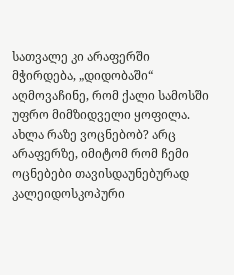სათვალე კი არაფერში მჭირდება, „დიდობაში“ აღმოვაჩინე, რომ ქალი სამოსში უფრო მიმზიდველი ყოფილა. ახლა რაზე ვოცნებობ? არც არაფერზე, იმიტომ რომ ჩემი ოცნებები თავისდაუნებურად კალეიდოსკოპური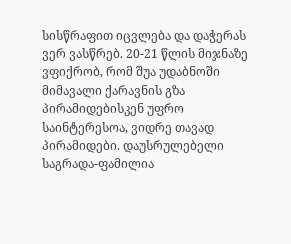სისწრაფით იცვლება და დაჭერას ვერ ვასწრებ. 20-21 წლის მიჯნაზე ვფიქრობ, რომ შუა უდაბნოში მიმავალი ქარავნის გზა პირამიდებისკენ უფრო საინტერესოა, ვიდრე თავად პირამიდები. დაუსრულებელი საგრადა-ფამილია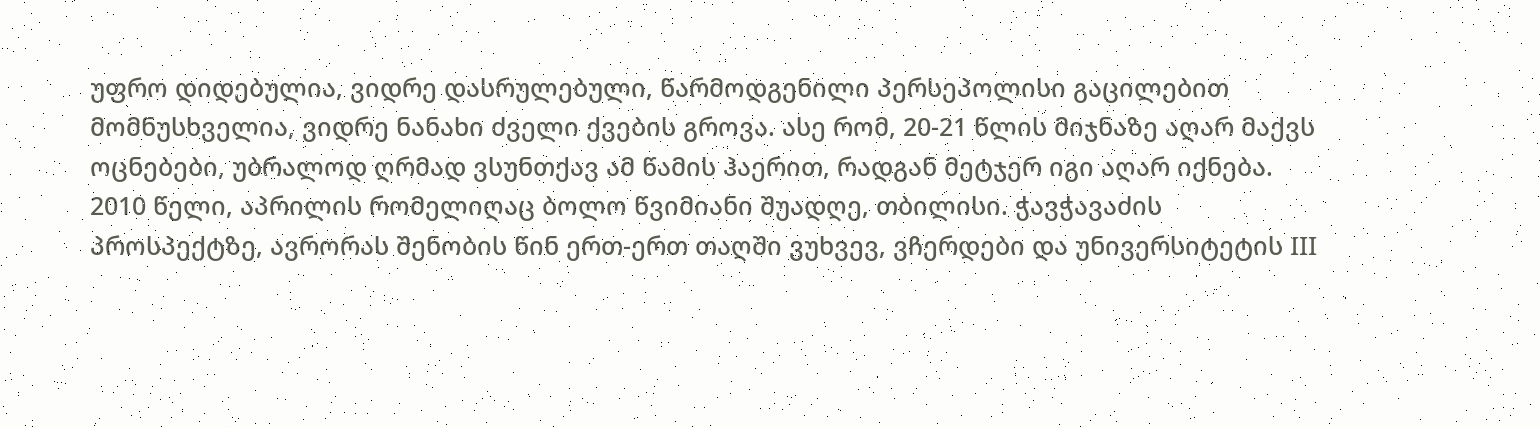უფრო დიდებულია, ვიდრე დასრულებული, წარმოდგენილი პერსეპოლისი გაცილებით მომნუსხველია, ვიდრე ნანახი ძველი ქვების გროვა. ასე რომ, 20-21 წლის მიჯნაზე აღარ მაქვს ოცნებები, უბრალოდ ღრმად ვსუნთქავ ამ წამის ჰაერით, რადგან მეტჯერ იგი აღარ იქნება.
2010 წელი, აპრილის რომელიღაც ბოლო წვიმიანი შუადღე, თბილისი. ჭავჭავაძის პროსპექტზე, ავრორას შენობის წინ ერთ-ერთ თაღში ვუხვევ, ვჩერდები და უნივერსიტეტის III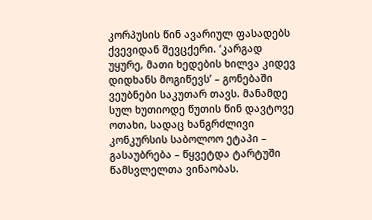კორპუსის წინ ავარიულ ფასადებს ქვევიდან შევცქერი. ‘კარგად უყურე, მათი ხედების ხილვა კიდევ დიდხანს მოგიწევს’ – გონებაში ვეუბნები საკუთარ თავს. მანამდე სულ ხუთიოდე წუთის წინ დავტოვე ოთახი, სადაც ხანგრძლივი კონკურსის საბოლოო ეტაპი – გასაუბრება – წყვეტდა ტარტუში წამსვლელთა ვინაობას.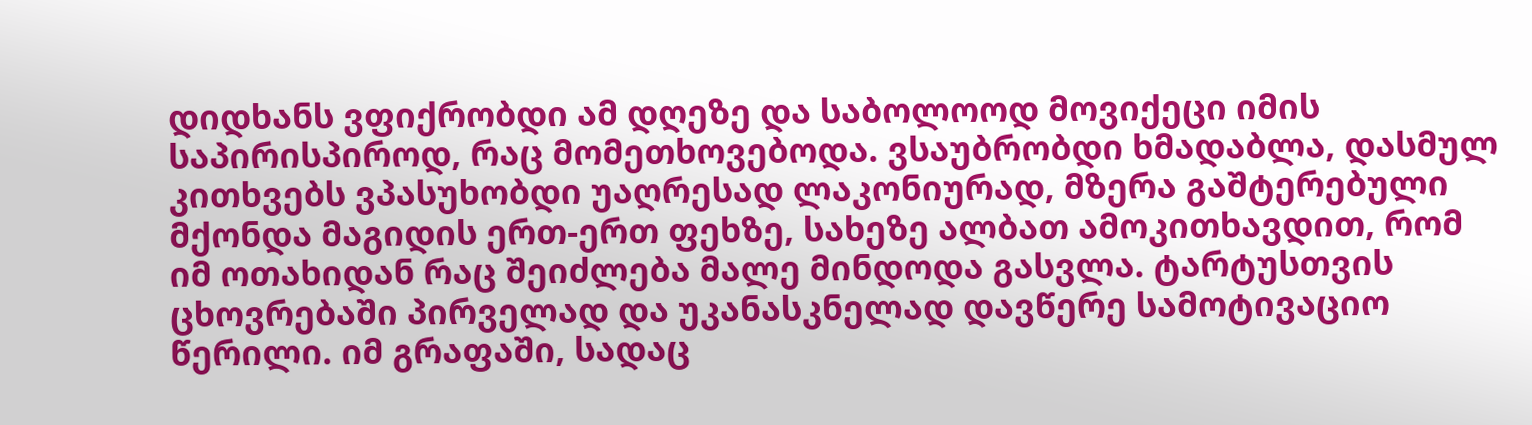დიდხანს ვფიქრობდი ამ დღეზე და საბოლოოდ მოვიქეცი იმის საპირისპიროდ, რაც მომეთხოვებოდა. ვსაუბრობდი ხმადაბლა, დასმულ კითხვებს ვპასუხობდი უაღრესად ლაკონიურად, მზერა გაშტერებული მქონდა მაგიდის ერთ-ერთ ფეხზე, სახეზე ალბათ ამოკითხავდით, რომ იმ ოთახიდან რაც შეიძლება მალე მინდოდა გასვლა. ტარტუსთვის ცხოვრებაში პირველად და უკანასკნელად დავწერე სამოტივაციო წერილი. იმ გრაფაში, სადაც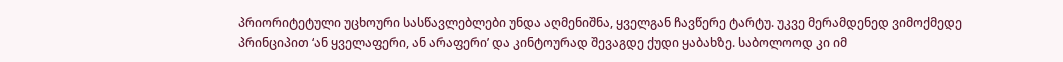პრიორიტეტული უცხოური სასწავლებლები უნდა აღმენიშნა, ყველგან ჩავწერე ტარტუ. უკვე მერამდენედ ვიმოქმედე პრინციპით ‘ან ყველაფერი, ან არაფერი’ და კინტოურად შევაგდე ქუდი ყაბახზე. საბოლოოდ კი იმ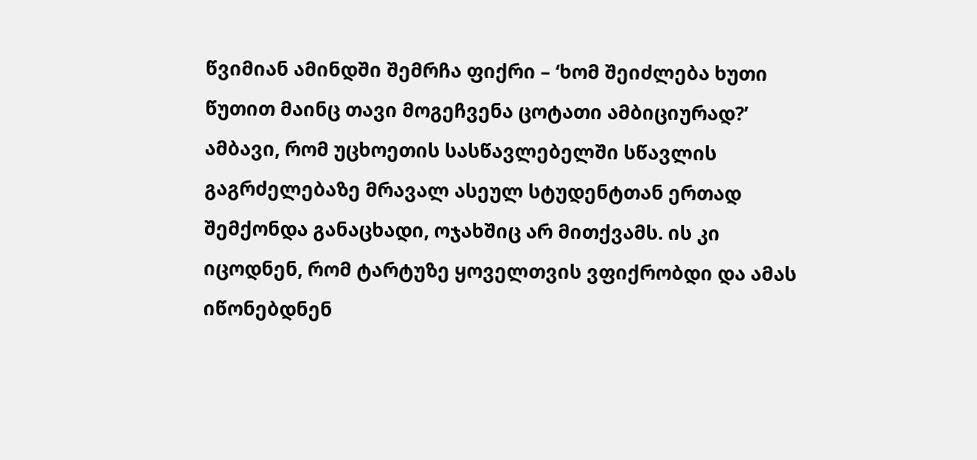წვიმიან ამინდში შემრჩა ფიქრი – ‘ხომ შეიძლება ხუთი წუთით მაინც თავი მოგეჩვენა ცოტათი ამბიციურად?’
ამბავი, რომ უცხოეთის სასწავლებელში სწავლის გაგრძელებაზე მრავალ ასეულ სტუდენტთან ერთად შემქონდა განაცხადი, ოჯახშიც არ მითქვამს. ის კი იცოდნენ, რომ ტარტუზე ყოველთვის ვფიქრობდი და ამას იწონებდნენ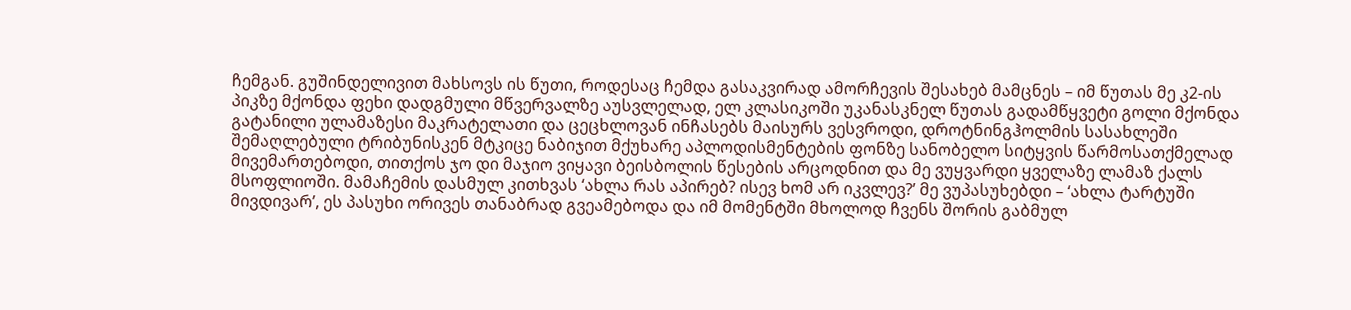ჩემგან. გუშინდელივით მახსოვს ის წუთი, როდესაც ჩემდა გასაკვირად ამორჩევის შესახებ მამცნეს – იმ წუთას მე კ2-ის პიკზე მქონდა ფეხი დადგმული მწვერვალზე აუსვლელად, ელ კლასიკოში უკანასკნელ წუთას გადამწყვეტი გოლი მქონდა გატანილი ულამაზესი მაკრატელათი და ცეცხლოვან ინჩასებს მაისურს ვესვროდი, დროტნინგჰოლმის სასახლეში შემაღლებული ტრიბუნისკენ მტკიცე ნაბიჯით მქუხარე აპლოდისმენტების ფონზე სანობელო სიტყვის წარმოსათქმელად მივემართებოდი, თითქოს ჯო დი მაჯიო ვიყავი ბეისბოლის წესების არცოდნით და მე ვუყვარდი ყველაზე ლამაზ ქალს მსოფლიოში. მამაჩემის დასმულ კითხვას ‘ახლა რას აპირებ? ისევ ხომ არ იკვლევ?’ მე ვუპასუხებდი – ‘ახლა ტარტუში მივდივარ’, ეს პასუხი ორივეს თანაბრად გვეამებოდა და იმ მომენტში მხოლოდ ჩვენს შორის გაბმულ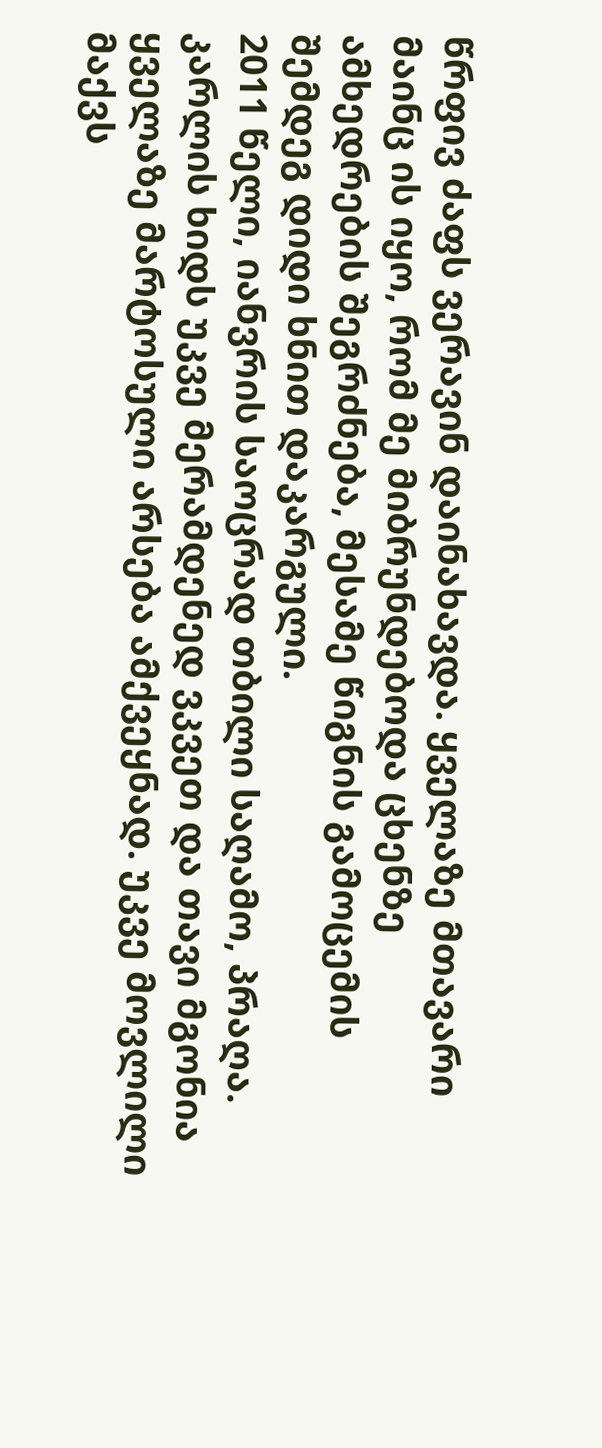წრფივ ძაფს ვერავინ დაინახავდა. ყველაზე მთავარი მაინც ის იყო, რომ მე მიბრუნდებოდა ცხენზე ამხედრების შეგრძნება, მესამე წიგნის გამოცემის შემდეგ დიდი ხნით დაკარგული.
2011 წელი, იანვრის საოცრად თბილი საღამო, პრაღა. კარლის ხიდს უკვე მერამდენედ ვკვეთ და თავი მგონია ყველაზე მარტოსული არსება ამქვეყნად. უკვე მოვლილი მაქვს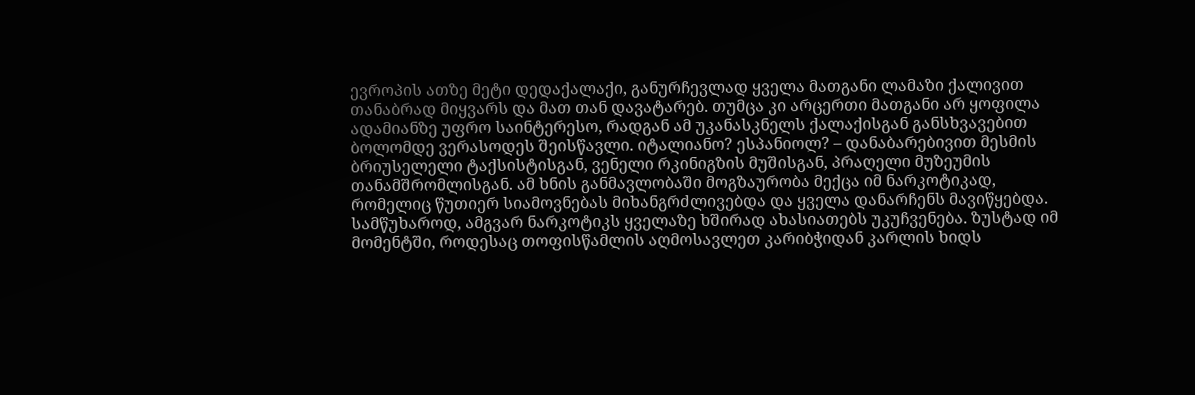ევროპის ათზე მეტი დედაქალაქი, განურჩევლად ყველა მათგანი ლამაზი ქალივით თანაბრად მიყვარს და მათ თან დავატარებ. თუმცა კი არცერთი მათგანი არ ყოფილა ადამიანზე უფრო საინტერესო, რადგან ამ უკანასკნელს ქალაქისგან განსხვავებით ბოლომდე ვერასოდეს შეისწავლი. იტალიანო? ესპანიოლ? – დანაბარებივით მესმის ბრიუსელელი ტაქსისტისგან, ვენელი რკინიგზის მუშისგან, პრაღელი მუზეუმის თანამშრომლისგან. ამ ხნის განმავლობაში მოგზაურობა მექცა იმ ნარკოტიკად, რომელიც წუთიერ სიამოვნებას მიხანგრძლივებდა და ყველა დანარჩენს მავიწყებდა. სამწუხაროდ, ამგვარ ნარკოტიკს ყველაზე ხშირად ახასიათებს უკუჩვენება. ზუსტად იმ მომენტში, როდესაც თოფისწამლის აღმოსავლეთ კარიბჭიდან კარლის ხიდს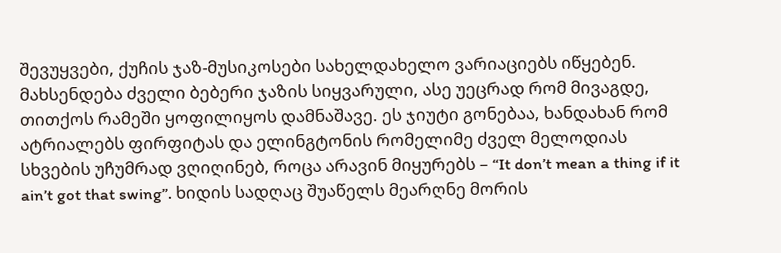შევუყვები, ქუჩის ჯაზ-მუსიკოსები სახელდახელო ვარიაციებს იწყებენ. მახსენდება ძველი ბებერი ჯაზის სიყვარული, ასე უეცრად რომ მივაგდე, თითქოს რამეში ყოფილიყოს დამნაშავე. ეს ჯიუტი გონებაა, ხანდახან რომ ატრიალებს ფირფიტას და ელინგტონის რომელიმე ძველ მელოდიას სხვების უჩუმრად ვღიღინებ, როცა არავინ მიყურებს – “It don’t mean a thing if it ain’t got that swing”. ხიდის სადღაც შუაწელს მეარღნე მორის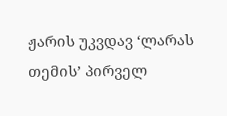ჟარის უკვდავ ‘ლარას თემის’ პირველ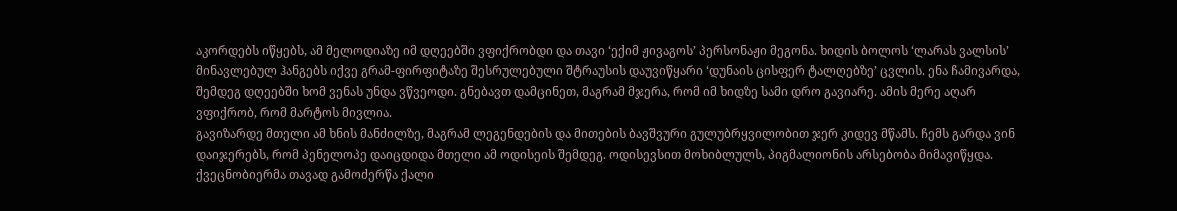აკორდებს იწყებს, ამ მელოდიაზე იმ დღეებში ვფიქრობდი და თავი ‘ექიმ ჟივაგოს’ პერსონაჟი მეგონა. ხიდის ბოლოს ‘ლარას ვალსის’ მინავლებულ ჰანგებს იქვე გრამ-ფირფიტაზე შესრულებული შტრაუსის დაუვიწყარი ‘დუნაის ცისფერ ტალღებზე’ ცვლის. ენა ჩამივარდა, შემდეგ დღეებში ხომ ვენას უნდა ვწვეოდი. გნებავთ დამცინეთ, მაგრამ მჯერა, რომ იმ ხიდზე სამი დრო გავიარე. ამის მერე აღარ ვფიქრობ, რომ მარტოს მივლია.
გავიზარდე მთელი ამ ხნის მანძილზე, მაგრამ ლეგენდების და მითების ბავშვური გულუბრყვილობით ჯერ კიდევ მწამს. ჩემს გარდა ვინ დაიჯერებს, რომ პენელოპე დაიცდიდა მთელი ამ ოდისეის შემდეგ. ოდისევსით მოხიბლულს, პიგმალიონის არსებობა მიმავიწყდა. ქვეცნობიერმა თავად გამოძერწა ქალი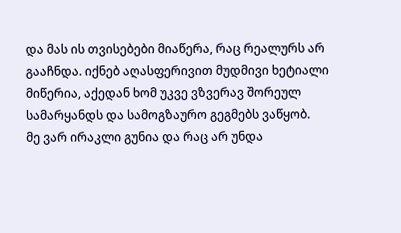და მას ის თვისებები მიაწერა, რაც რეალურს არ გააჩნდა. იქნებ აღასფერივით მუდმივი ხეტიალი მიწერია, აქედან ხომ უკვე ვზვერავ შორეულ სამარყანდს და სამოგზაურო გეგმებს ვაწყობ.
მე ვარ ირაკლი გუნია და რაც არ უნდა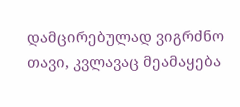დამცირებულად ვიგრძნო თავი, კვლავაც მეამაყება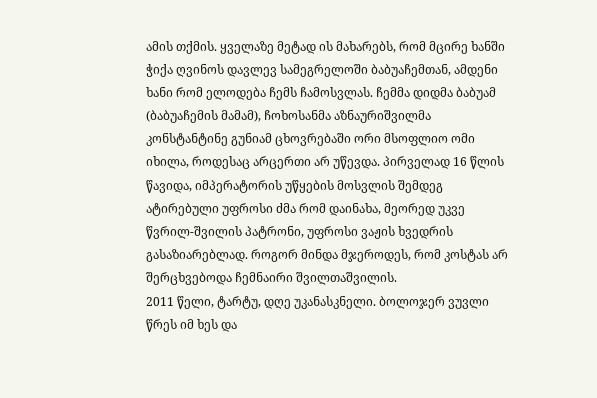ამის თქმის. ყველაზე მეტად ის მახარებს, რომ მცირე ხანში ჭიქა ღვინოს დავლევ სამეგრელოში ბაბუაჩემთან, ამდენი ხანი რომ ელოდება ჩემს ჩამოსვლას. ჩემმა დიდმა ბაბუამ (ბაბუაჩემის მამამ), ჩოხოსანმა აზნაურიშვილმა კონსტანტინე გუნიამ ცხოვრებაში ორი მსოფლიო ომი იხილა, როდესაც არცერთი არ უწევდა. პირველად 16 წლის წავიდა, იმპერატორის უწყების მოსვლის შემდეგ ატირებული უფროსი ძმა რომ დაინახა, მეორედ უკვე წვრილ-შვილის პატრონი, უფროსი ვაჟის ხვედრის გასაზიარებლად. როგორ მინდა მჯეროდეს, რომ კოსტას არ შერცხვებოდა ჩემნაირი შვილთაშვილის.
2011 წელი, ტარტუ, დღე უკანასკნელი. ბოლოჯერ ვუვლი წრეს იმ ხეს და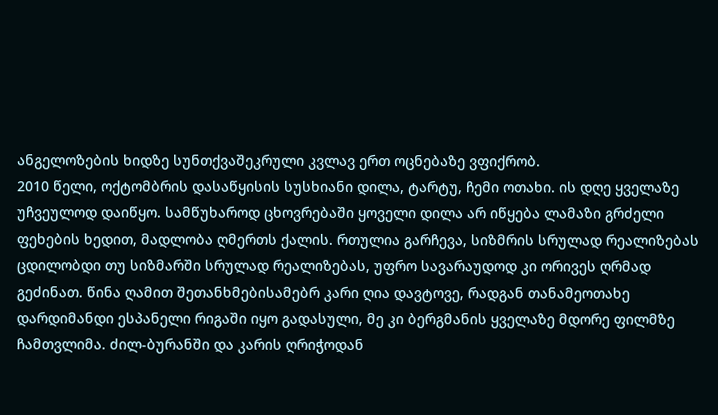ანგელოზების ხიდზე სუნთქვაშეკრული კვლავ ერთ ოცნებაზე ვფიქრობ.
2010 წელი, ოქტომბრის დასაწყისის სუსხიანი დილა, ტარტუ, ჩემი ოთახი. ის დღე ყველაზე უჩვეულოდ დაიწყო. სამწუხაროდ ცხოვრებაში ყოველი დილა არ იწყება ლამაზი გრძელი ფეხების ხედით, მადლობა ღმერთს ქალის. რთულია გარჩევა, სიზმრის სრულად რეალიზებას ცდილობდი თუ სიზმარში სრულად რეალიზებას, უფრო სავარაუდოდ კი ორივეს ღრმად გეძინათ. წინა ღამით შეთანხმებისამებრ კარი ღია დავტოვე, რადგან თანამეოთახე დარდიმანდი ესპანელი რიგაში იყო გადასული, მე კი ბერგმანის ყველაზე მდორე ფილმზე ჩამთვლიმა. ძილ-ბურანში და კარის ღრიჭოდან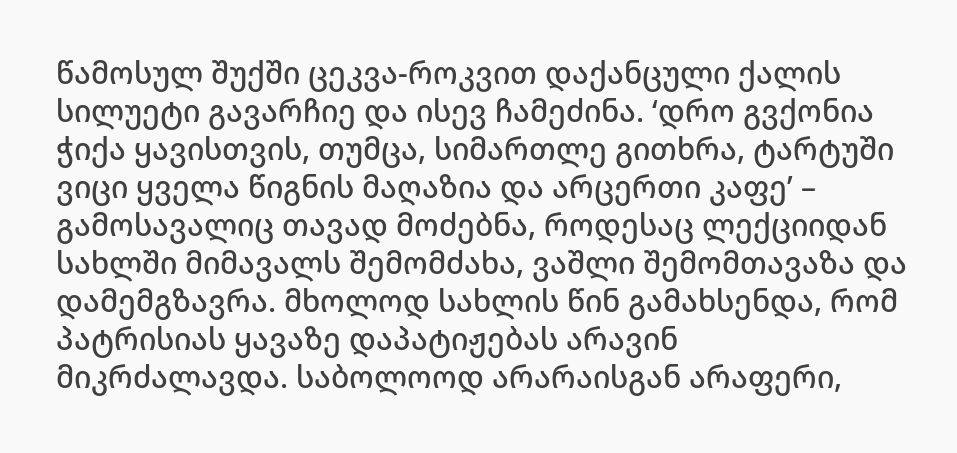წამოსულ შუქში ცეკვა-როკვით დაქანცული ქალის სილუეტი გავარჩიე და ისევ ჩამეძინა. ‘დრო გვქონია ჭიქა ყავისთვის, თუმცა, სიმართლე გითხრა, ტარტუში ვიცი ყველა წიგნის მაღაზია და არცერთი კაფე’ – გამოსავალიც თავად მოძებნა, როდესაც ლექციიდან სახლში მიმავალს შემომძახა, ვაშლი შემომთავაზა და დამემგზავრა. მხოლოდ სახლის წინ გამახსენდა, რომ პატრისიას ყავაზე დაპატიჟებას არავინ მიკრძალავდა. საბოლოოდ არარაისგან არაფერი,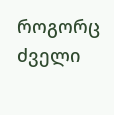როგორც ძველი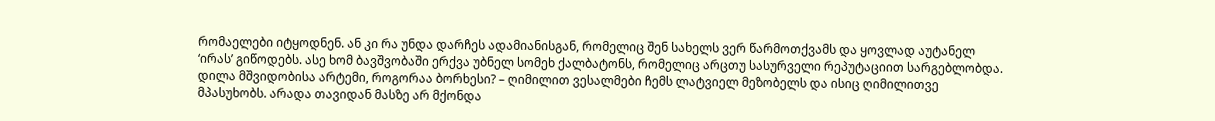რომაელები იტყოდნენ. ან კი რა უნდა დარჩეს ადამიანისგან, რომელიც შენ სახელს ვერ წარმოთქვამს და ყოვლად აუტანელ ‘ირას’ გიწოდებს. ასე ხომ ბავშვობაში ერქვა უბნელ სომეხ ქალბატონს, რომელიც არცთუ სასურველი რეპუტაციით სარგებლობდა.
დილა მშვიდობისა არტემი, როგორაა ბორხესი? – ღიმილით ვესალმები ჩემს ლატვიელ მეზობელს და ისიც ღიმილითვე მპასუხობს. არადა თავიდან მასზე არ მქონდა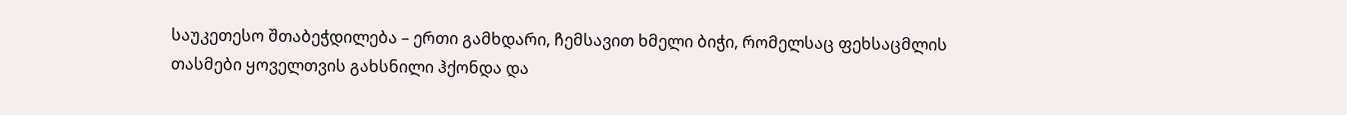საუკეთესო შთაბეჭდილება – ერთი გამხდარი, ჩემსავით ხმელი ბიჭი, რომელსაც ფეხსაცმლის თასმები ყოველთვის გახსნილი ჰქონდა და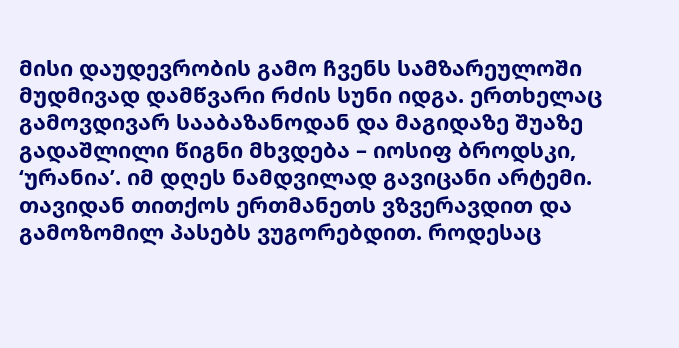მისი დაუდევრობის გამო ჩვენს სამზარეულოში მუდმივად დამწვარი რძის სუნი იდგა. ერთხელაც გამოვდივარ სააბაზანოდან და მაგიდაზე შუაზე გადაშლილი წიგნი მხვდება – იოსიფ ბროდსკი, ‘ურანია’. იმ დღეს ნამდვილად გავიცანი არტემი. თავიდან თითქოს ერთმანეთს ვზვერავდით და გამოზომილ პასებს ვუგორებდით. როდესაც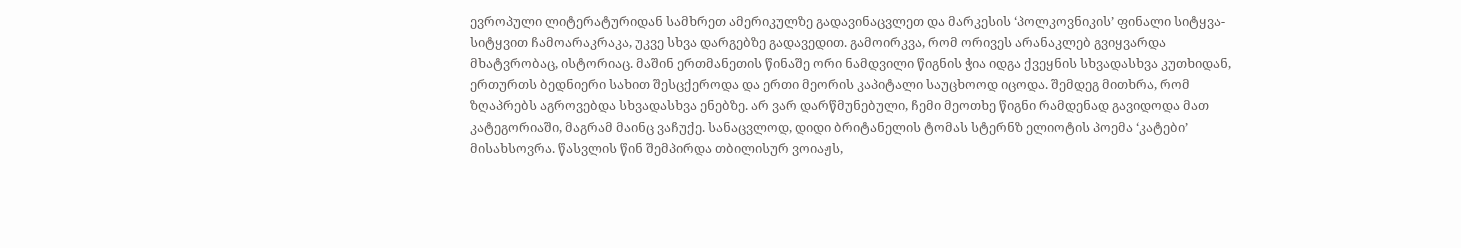ევროპული ლიტერატურიდან სამხრეთ ამერიკულზე გადავინაცვლეთ და მარკესის ‘პოლკოვნიკის’ ფინალი სიტყვა-სიტყვით ჩამოარაკრაკა, უკვე სხვა დარგებზე გადავედით. გამოირკვა, რომ ორივეს არანაკლებ გვიყვარდა მხატვრობაც, ისტორიაც. მაშინ ერთმანეთის წინაშე ორი ნამდვილი წიგნის ჭია იდგა ქვეყნის სხვადასხვა კუთხიდან, ერთურთს ბედნიერი სახით შესცქეროდა და ერთი მეორის კაპიტალი საუცხოოდ იცოდა. შემდეგ მითხრა, რომ ზღაპრებს აგროვებდა სხვადასხვა ენებზე. არ ვარ დარწმუნებული, ჩემი მეოთხე წიგნი რამდენად გავიდოდა მათ კატეგორიაში, მაგრამ მაინც ვაჩუქე. სანაცვლოდ, დიდი ბრიტანელის ტომას სტერნზ ელიოტის პოემა ‘კატები’ მისახსოვრა. წასვლის წინ შემპირდა თბილისურ ვოიაჟს,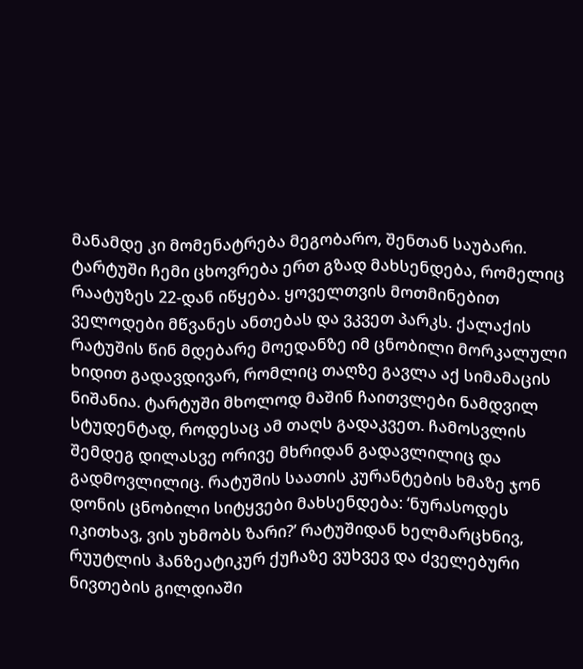მანამდე კი მომენატრება მეგობარო, შენთან საუბარი.
ტარტუში ჩემი ცხოვრება ერთ გზად მახსენდება, რომელიც რაატუზეს 22-დან იწყება. ყოველთვის მოთმინებით ველოდები მწვანეს ანთებას და ვკვეთ პარკს. ქალაქის რატუშის წინ მდებარე მოედანზე იმ ცნობილი მორკალული ხიდით გადავდივარ, რომლიც თაღზე გავლა აქ სიმამაცის ნიშანია. ტარტუში მხოლოდ მაშინ ჩაითვლები ნამდვილ სტუდენტად, როდესაც ამ თაღს გადაკვეთ. ჩამოსვლის შემდეგ დილასვე ორივე მხრიდან გადავლილიც და გადმოვლილიც. რატუშის საათის კურანტების ხმაზე ჯონ დონის ცნობილი სიტყვები მახსენდება: ‘ნურასოდეს იკითხავ, ვის უხმობს ზარი?’ რატუშიდან ხელმარცხნივ, რუუტლის ჰანზეატიკურ ქუჩაზე ვუხვევ და ძველებური ნივთების გილდიაში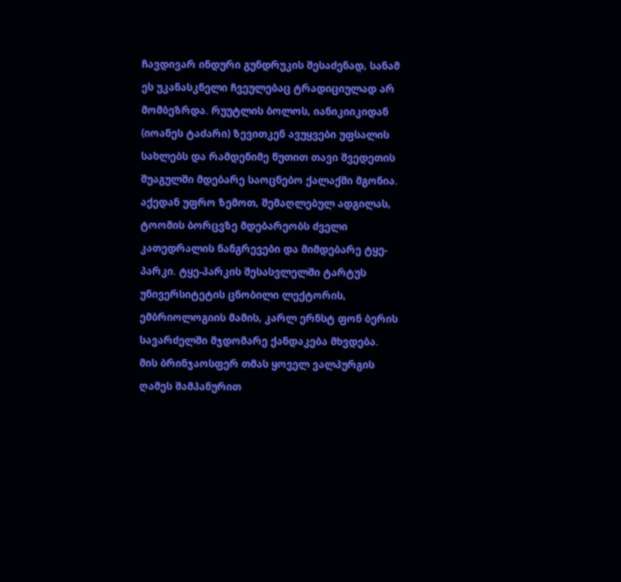ჩავდივარ ინდური გუნდრუკის შესაძენად, სანამ ეს უკანასკნელი ჩვეულებაც ტრადიციულად არ მომბეზრდა. რუუტლის ბოლოს, იანიკიიკიდან (იოანეს ტაძარი) ზევითკენ ავუყვები უფსალის სახლებს და რამდენიმე წუთით თავი შვედეთის შუაგულში მდებარე საოცნებო ქალაქში მგონია. აქედან უფრო ზემოთ, შემაღლებულ ადგილას, ტოომის ბორცვზე მდებარეობს ძველი კათედრალის ნანგრევები და მიმდებარე ტყე-პარკი. ტყე-პარკის შესასვლელში ტარტუს უნივერსიტეტის ცნობილი ლექტორის, ემბრიოლოგიის მამის, კარლ ერნსტ ფონ ბერის სავარძელში მჯდომარე ქანდაკება მხვდება. მის ბრინჯაოსფერ თმას ყოველ ვალპურგის ღამეს შამპანურით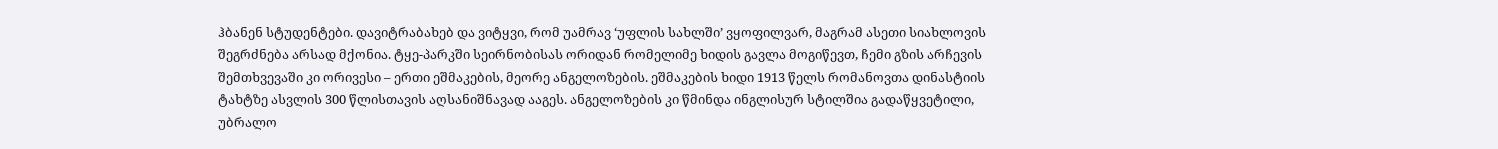ჰბანენ სტუდენტები. დავიტრაბახებ და ვიტყვი, რომ უამრავ ‘უფლის სახლში’ ვყოფილვარ, მაგრამ ასეთი სიახლოვის შეგრძნება არსად მქონია. ტყე-პარკში სეირნობისას ორიდან რომელიმე ხიდის გავლა მოგიწევთ, ჩემი გზის არჩევის შემთხვევაში კი ორივესი – ერთი ეშმაკების, მეორე ანგელოზების. ეშმაკების ხიდი 1913 წელს რომანოვთა დინასტიის ტახტზე ასვლის 300 წლისთავის აღსანიშნავად ააგეს. ანგელოზების კი წმინდა ინგლისურ სტილშია გადაწყვეტილი, უბრალო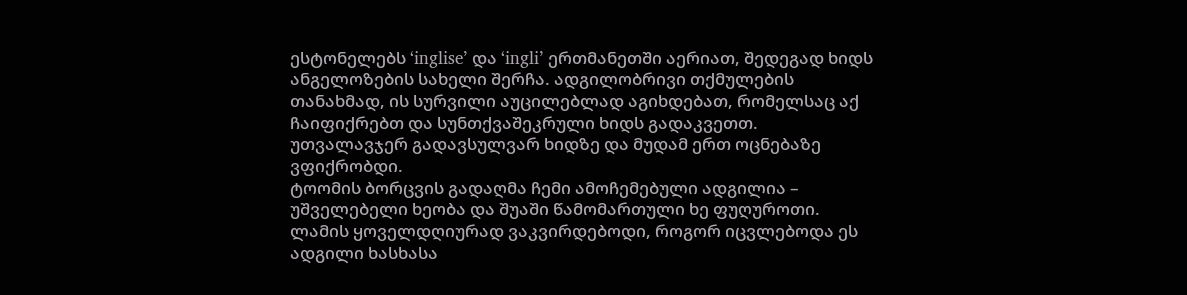ესტონელებს ‘inglise’ და ‘ingli’ ერთმანეთში აერიათ, შედეგად ხიდს ანგელოზების სახელი შერჩა. ადგილობრივი თქმულების თანახმად, ის სურვილი აუცილებლად აგიხდებათ, რომელსაც აქ ჩაიფიქრებთ და სუნთქვაშეკრული ხიდს გადაკვეთთ. უთვალავჯერ გადავსულვარ ხიდზე და მუდამ ერთ ოცნებაზე ვფიქრობდი.
ტოომის ბორცვის გადაღმა ჩემი ამოჩემებული ადგილია – უშველებელი ხეობა და შუაში წამომართული ხე ფუღუროთი. ლამის ყოველდღიურად ვაკვირდებოდი, როგორ იცვლებოდა ეს ადგილი ხასხასა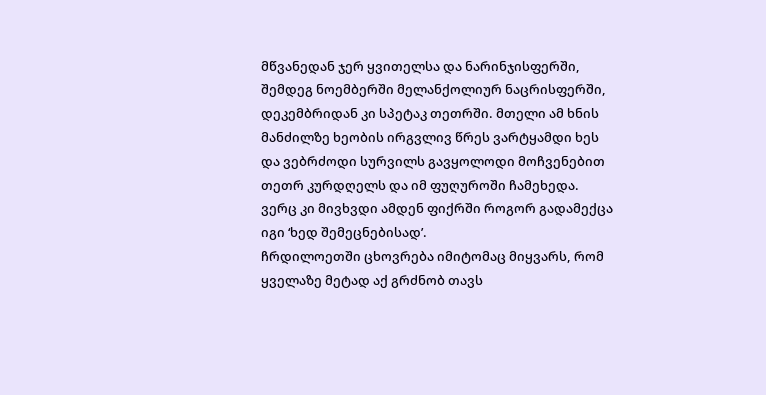მწვანედან ჯერ ყვითელსა და ნარინჯისფერში, შემდეგ ნოემბერში მელანქოლიურ ნაცრისფერში, დეკემბრიდან კი სპეტაკ თეთრში. მთელი ამ ხნის მანძილზე ხეობის ირგვლივ წრეს ვარტყამდი ხეს და ვებრძოდი სურვილს გავყოლოდი მოჩვენებით თეთრ კურდღელს და იმ ფუღუროში ჩამეხედა. ვერც კი მივხვდი ამდენ ფიქრში როგორ გადამექცა იგი ‘ხედ შემეცნებისად’.
ჩრდილოეთში ცხოვრება იმიტომაც მიყვარს, რომ ყველაზე მეტად აქ გრძნობ თავს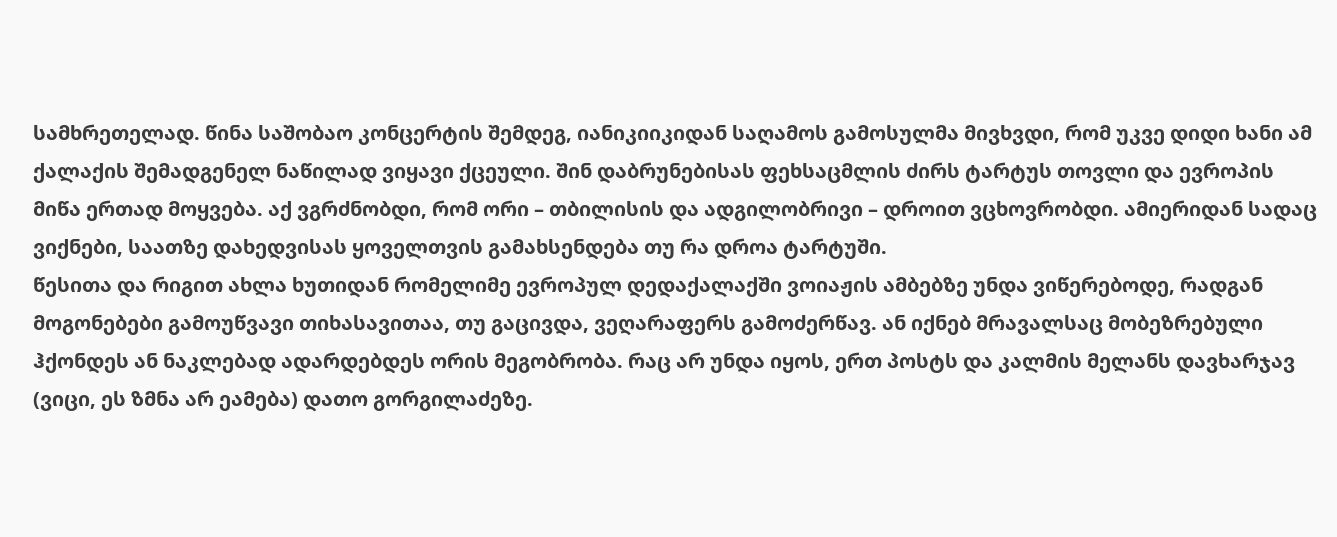სამხრეთელად. წინა საშობაო კონცერტის შემდეგ, იანიკიიკიდან საღამოს გამოსულმა მივხვდი, რომ უკვე დიდი ხანი ამ ქალაქის შემადგენელ ნაწილად ვიყავი ქცეული. შინ დაბრუნებისას ფეხსაცმლის ძირს ტარტუს თოვლი და ევროპის მიწა ერთად მოყვება. აქ ვგრძნობდი, რომ ორი – თბილისის და ადგილობრივი – დროით ვცხოვრობდი. ამიერიდან სადაც ვიქნები, საათზე დახედვისას ყოველთვის გამახსენდება თუ რა დროა ტარტუში.
წესითა და რიგით ახლა ხუთიდან რომელიმე ევროპულ დედაქალაქში ვოიაჟის ამბებზე უნდა ვიწერებოდე, რადგან მოგონებები გამოუწვავი თიხასავითაა, თუ გაცივდა, ვეღარაფერს გამოძერწავ. ან იქნებ მრავალსაც მობეზრებული ჰქონდეს ან ნაკლებად ადარდებდეს ორის მეგობრობა. რაც არ უნდა იყოს, ერთ პოსტს და კალმის მელანს დავხარჯავ (ვიცი, ეს ზმნა არ ეამება) დათო გორგილაძეზე.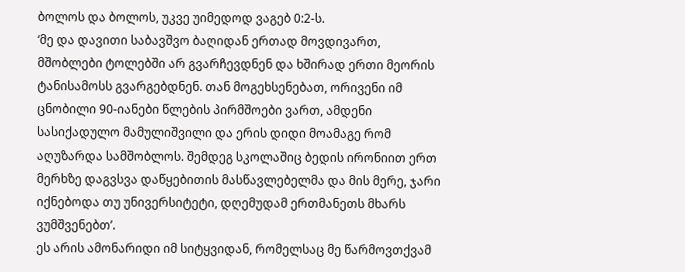ბოლოს და ბოლოს, უკვე უიმედოდ ვაგებ 0:2-ს.
‘მე და დავითი საბავშვო ბაღიდან ერთად მოვდივართ, მშობლები ტოლებში არ გვარჩევდნენ და ხშირად ერთი მეორის ტანისამოსს გვარგებდნენ. თან მოგეხსენებათ, ორივენი იმ ცნობილი 90-იანები წლების პირმშოები ვართ, ამდენი სასიქადულო მამულიშვილი და ერის დიდი მოამაგე რომ აღუზარდა სამშობლოს. შემდეგ სკოლაშიც ბედის ირონიით ერთ მერხზე დაგვსვა დაწყებითის მასწავლებელმა და მის მერე, ჯარი იქნებოდა თუ უნივერსიტეტი, დღემუდამ ერთმანეთს მხარს ვუმშვენებთ’.
ეს არის ამონარიდი იმ სიტყვიდან, რომელსაც მე წარმოვთქვამ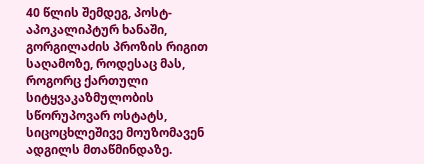40 წლის შემდეგ, პოსტ-აპოკალიპტურ ხანაში, გორგილაძის პროზის რიგით საღამოზე, როდესაც მას, როგორც ქართული სიტყვაკაზმულობის სწორუპოვარ ოსტატს, სიცოცხლეშივე მოუზომავენ ადგილს მთაწმინდაზე.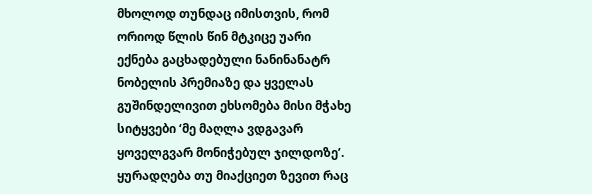მხოლოდ თუნდაც იმისთვის, რომ ორიოდ წლის წინ მტკიცე უარი ექნება გაცხადებული ნანინანატრ ნობელის პრემიაზე და ყველას გუშინდელივით ეხსომება მისი მჭახე სიტყვები ‘მე მაღლა ვდგავარ ყოველგვარ მონიჭებულ ჯილდოზე’. ყურადღება თუ მიაქციეთ ზევით რაც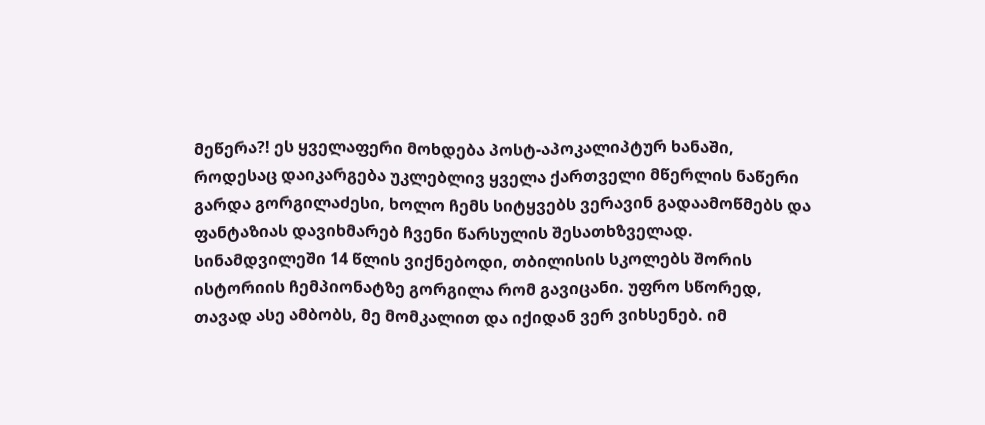მეწერა?! ეს ყველაფერი მოხდება პოსტ-აპოკალიპტურ ხანაში, როდესაც დაიკარგება უკლებლივ ყველა ქართველი მწერლის ნაწერი გარდა გორგილაძესი, ხოლო ჩემს სიტყვებს ვერავინ გადაამოწმებს და ფანტაზიას დავიხმარებ ჩვენი წარსულის შესათხზველად.
სინამდვილეში 14 წლის ვიქნებოდი, თბილისის სკოლებს შორის ისტორიის ჩემპიონატზე გორგილა რომ გავიცანი. უფრო სწორედ, თავად ასე ამბობს, მე მომკალით და იქიდან ვერ ვიხსენებ. იმ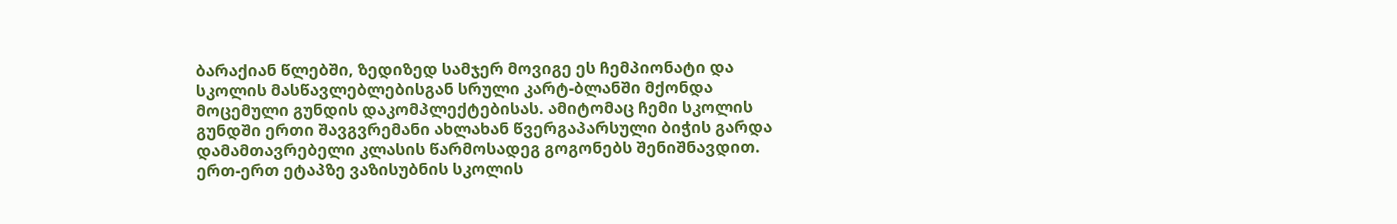ბარაქიან წლებში, ზედიზედ სამჯერ მოვიგე ეს ჩემპიონატი და სკოლის მასწავლებლებისგან სრული კარტ-ბლანში მქონდა მოცემული გუნდის დაკომპლექტებისას. ამიტომაც ჩემი სკოლის გუნდში ერთი შავგვრემანი ახლახან წვერგაპარსული ბიჭის გარდა დამამთავრებელი კლასის წარმოსადეგ გოგონებს შენიშნავდით. ერთ-ერთ ეტაპზე ვაზისუბნის სკოლის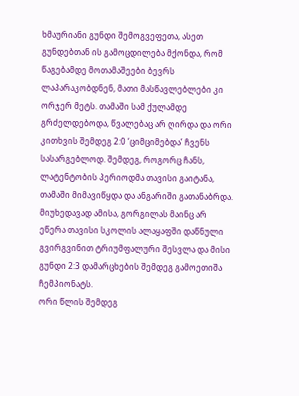ხმაურიანი გუნდი შემოგვეფეთა, ასეთ გუნდებთან ის გამოცდილება მქონდა, რომ წაგებამდე მოთამაშეები ბევრს ლაპარაკობდნენ, მათი მასწავლებლები კი ორჯერ მეტს. თამაში სამ ქულამდე გრძელდებოდა, წვალებაც არ ღირდა და ორი კითხვის შემდეგ 2:0 ‘ციმციმებდა’ ჩვენს სასარგებლოდ. შემდეგ, როგორც ჩანს, ლატენტობის პერიოდმა თავისი გაიტანა, თამაში მიმავიწყდა და ანგარიში გათანაბრდა. მიუხედავად ამისა, გორგილას მაინც არ ეწერა თავისი სკოლის ალაყაფში დაწნული გვირგვინით ტრიუმფალური შესვლა და მისი გუნდი 2:3 დამარცხების შემდეგ გამოეთიშა ჩემპიონატს.
ორი წლის შემდეგ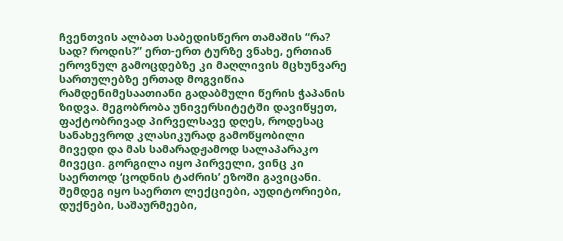ჩვენთვის ალბათ საბედისწერო თამაშის “რა? სად? როდის?” ერთ-ერთ ტურზე ვნახე, ერთიან ეროვნულ გამოცდებზე კი მაღლივის მცხუნვარე სართულებზე ერთად მოგვიწია რამდენიმესაათიანი გადაბმული წერის ჭაპანის ზიდვა. მეგობრობა უნივერსიტეტში დავიწყეთ, ფაქტობრივად პირველსავე დღეს, როდესაც სანახევროდ კლასიკურად გამოწყობილი მივედი და მას სამარადჟამოდ სალაპარაკო მივეცი. გორგილა იყო პირველი, ვინც კი საერთოდ ‘ცოდნის ტაძრის’ ეზოში გავიცანი. შემდეგ იყო საერთო ლექციები, აუდიტორიები, დუქნები, საშაურმეები,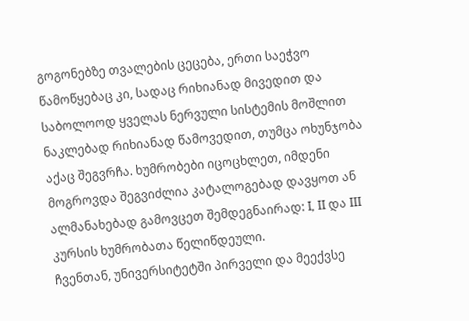გოგონებზე თვალების ცეცება, ერთი საეჭვო წამოწყებაც კი, სადაც რიხიანად მივედით და საბოლოოდ ყველას ნერვული სისტემის მოშლით ნაკლებად რიხიანად წამოვედით, თუმცა ოხუნჯობა აქაც შეგვრჩა. ხუმრობები იცოცხლეთ, იმდენი მოგროვდა შეგვიძლია კატალოგებად დავყოთ ან ალმანახებად გამოვცეთ შემდეგნაირად: I, II და III კურსის ხუმრობათა წელიწდეული.
ჩვენთან, უნივერსიტეტში პირველი და მეექვსე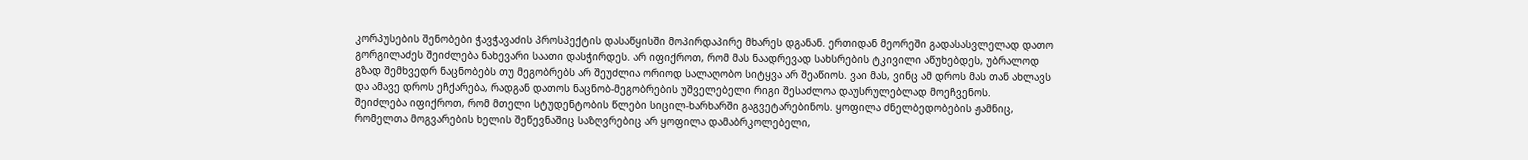კორპუსების შენობები ჭავჭავაძის პროსპექტის დასაწყისში მოპირდაპირე მხარეს დგანან. ერთიდან მეორეში გადასასვლელად დათო გორგილაძეს შეიძლება ნახევარი საათი დასჭირდეს. არ იფიქროთ, რომ მას ნაადრევად სახსრების ტკივილი აწუხებდეს, უბრალოდ გზად შემხვედრ ნაცნობებს თუ მეგობრებს არ შეუძლია ორიოდ სალაღობო სიტყვა არ შეაწიოს. ვაი მას, ვინც ამ დროს მას თან ახლავს და ამავე დროს ეჩქარება, რადგან დათოს ნაცნობ-მეგობრების უშველებელი რიგი შესაძლოა დაუსრულებლად მოეჩვენოს.
შეიძლება იფიქროთ, რომ მთელი სტუდენტობის წლები სიცილ-ხარხარში გაგვეტარებინოს. ყოფილა ძნელბედობების ჟამნიც, რომელთა მოგვარების ხელის შეწევნაშიც საზღვრებიც არ ყოფილა დამაბრკოლებელი,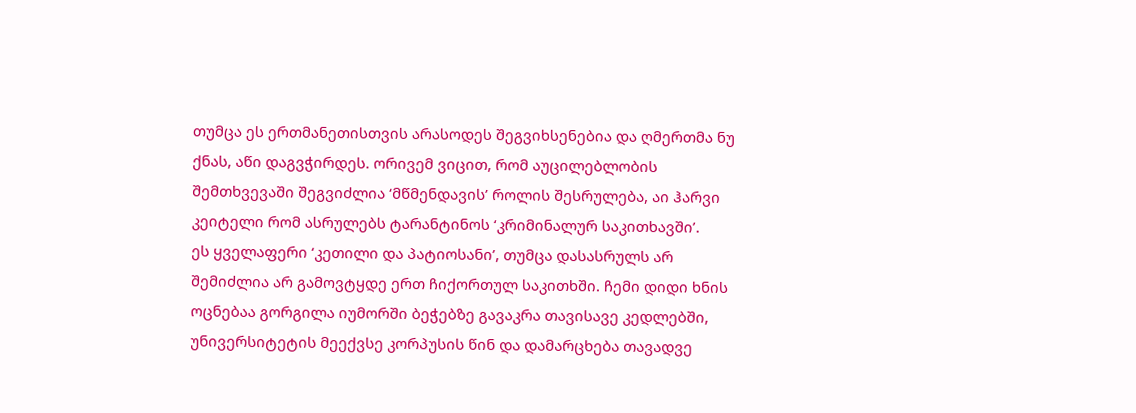თუმცა ეს ერთმანეთისთვის არასოდეს შეგვიხსენებია და ღმერთმა ნუ ქნას, აწი დაგვჭირდეს. ორივემ ვიცით, რომ აუცილებლობის შემთხვევაში შეგვიძლია ‘მწმენდავის’ როლის შესრულება, აი ჰარვი კეიტელი რომ ასრულებს ტარანტინოს ‘კრიმინალურ საკითხავში’.
ეს ყველაფერი ‘კეთილი და პატიოსანი’, თუმცა დასასრულს არ შემიძლია არ გამოვტყდე ერთ ჩიქორთულ საკითხში. ჩემი დიდი ხნის ოცნებაა გორგილა იუმორში ბეჭებზე გავაკრა თავისავე კედლებში, უნივერსიტეტის მეექვსე კორპუსის წინ და დამარცხება თავადვე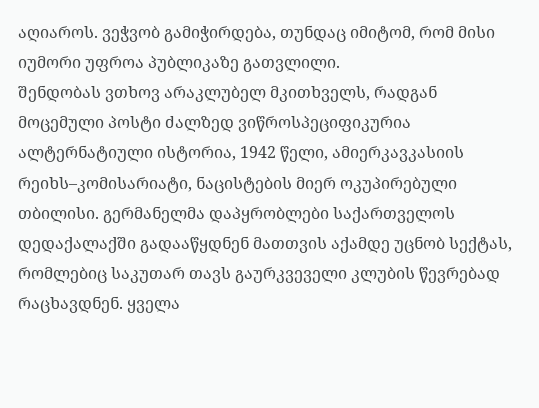აღიაროს. ვეჭვობ გამიჭირდება, თუნდაც იმიტომ, რომ მისი იუმორი უფროა პუბლიკაზე გათვლილი.
შენდობას ვთხოვ არაკლუბელ მკითხველს, რადგან მოცემული პოსტი ძალზედ ვიწროსპეციფიკურია
ალტერნატიული ისტორია, 1942 წელი, ამიერკავკასიის რეიხს–კომისარიატი, ნაცისტების მიერ ოკუპირებული თბილისი. გერმანელმა დაპყრობლები საქართველოს დედაქალაქში გადააწყდნენ მათთვის აქამდე უცნობ სექტას, რომლებიც საკუთარ თავს გაურკვეველი კლუბის წევრებად რაცხავდნენ. ყველა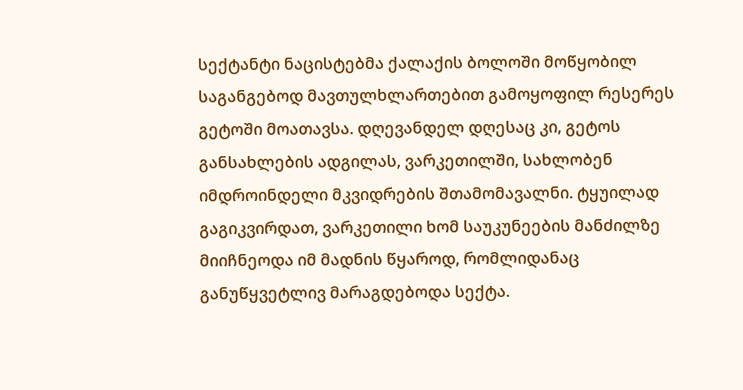სექტანტი ნაცისტებმა ქალაქის ბოლოში მოწყობილ საგანგებოდ მავთულხლართებით გამოყოფილ რესერეს გეტოში მოათავსა. დღევანდელ დღესაც კი, გეტოს განსახლების ადგილას, ვარკეთილში, სახლობენ იმდროინდელი მკვიდრების შთამომავალნი. ტყუილად გაგიკვირდათ, ვარკეთილი ხომ საუკუნეების მანძილზე მიიჩნეოდა იმ მადნის წყაროდ, რომლიდანაც განუწყვეტლივ მარაგდებოდა სექტა.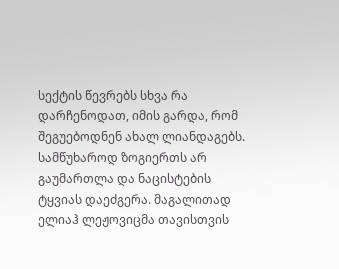სექტის წევრებს სხვა რა დარჩენოდათ, იმის გარდა, რომ შეგუებოდნენ ახალ ლიანდაგებს. სამწუხაროდ ზოგიერთს არ გაუმართლა და ნაცისტების ტყვიას დაეძგერა. მაგალითად ელიაჰ ლეჟოვიცმა თავისთვის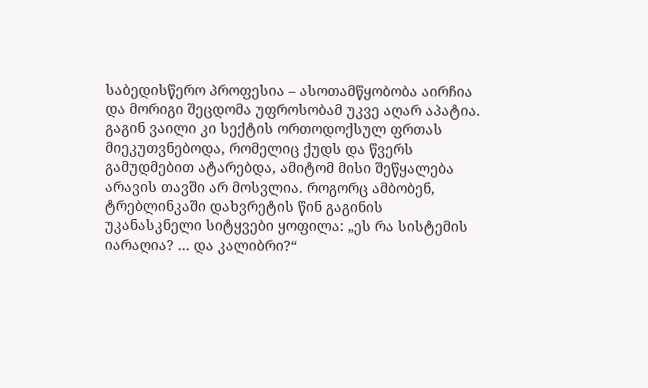საბედისწერო პროფესია – ასოთამწყობობა აირჩია და მორიგი შეცდომა უფროსობამ უკვე აღარ აპატია. გაგინ ვაილი კი სექტის ორთოდოქსულ ფრთას მიეკუთვნებოდა, რომელიც ქუდს და წვერს გამუდმებით ატარებდა, ამიტომ მისი შეწყალება არავის თავში არ მოსვლია. როგორც ამბობენ, ტრებლინკაში დახვრეტის წინ გაგინის უკანასკნელი სიტყვები ყოფილა: „ეს რა სისტემის იარაღია? … და კალიბრი?“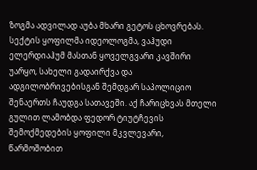ზოგმა ადვილად აუბა მხარი გეტოს ცხოვრებას. სექტის ყოფილმა იდეოლოგმა, ვაჰუდი ელერდიაჰუმ მასთან ყოველგვარი კავშირი უარყო, სახელი გადაირქვა და ადგილობრივებისგან შემდგარ საპოლიციო შენაერთს ჩაუდგა სათავეში. აქ ჩარიცხვას მთელი გულით ლამობდა ფედორ ტიუტჩევის შემოქმედების ყოფილი მკვლევარი, წარმოშობით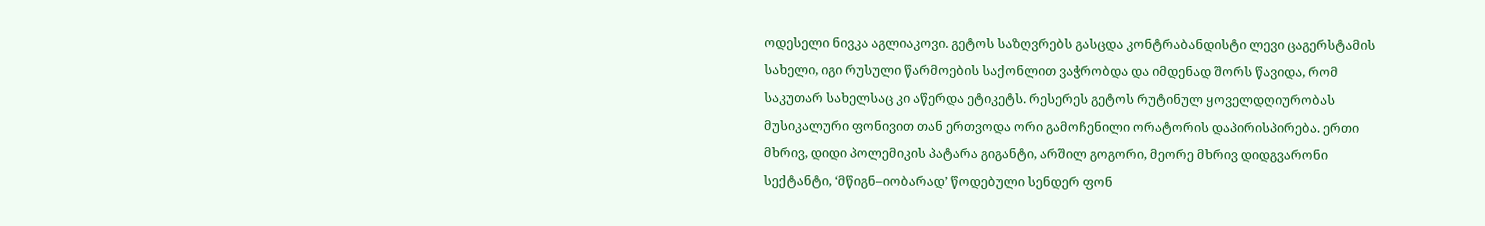ოდესელი ნივკა აგლიაკოვი. გეტოს საზღვრებს გასცდა კონტრაბანდისტი ლევი ცაგერსტამის სახელი, იგი რუსული წარმოების საქონლით ვაჭრობდა და იმდენად შორს წავიდა, რომ საკუთარ სახელსაც კი აწერდა ეტიკეტს. რესერეს გეტოს რუტინულ ყოველდღიურობას მუსიკალური ფონივით თან ერთვოდა ორი გამოჩენილი ორატორის დაპირისპირება. ერთი მხრივ, დიდი პოლემიკის პატარა გიგანტი, არშილ გოგორი, მეორე მხრივ დიდგვარონი სექტანტი, ‘მწიგნ–იობარად’ წოდებული სენდერ ფონ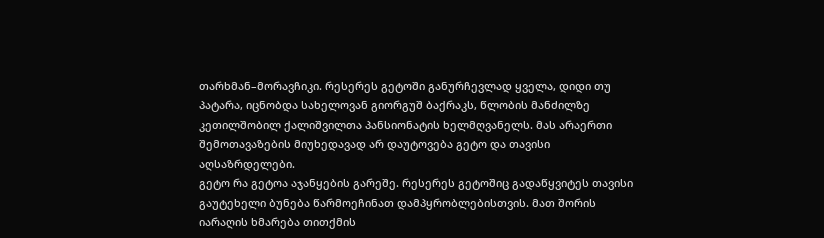თარხმან–მორავჩიკი. რესერეს გეტოში განურჩევლად ყველა, დიდი თუ პატარა, იცნობდა სახელოვან გიორგუშ ბაქრაკს, წლობის მანძილზე კეთილშობილ ქალიშვილთა პანსიონატის ხელმღვანელს. მას არაერთი შემოთავაზების მიუხედავად არ დაუტოვება გეტო და თავისი აღსაზრდელები.
გეტო რა გეტოა აჯანყების გარეშე. რესერეს გეტოშიც გადაწყვიტეს თავისი გაუტეხელი ბუნება წარმოეჩინათ დამპყრობლებისთვის. მათ შორის იარაღის ხმარება თითქმის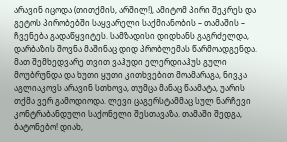არავინ იცოდა (თითქმის, არშილ!), ამიტომ პირი შეკრეს და გეტოს პირობებში საყვარელი საქმიანობის – თამაშის – ჩვენება გადაწყვიტეს. სამზადისი დიდხანს გაგრძელდა, დარბაზის შოვნა მაშინაც დიდ პრობლემას წარმოადგენდა. მათ შემხედვარე თვით ვაჰუდი ელერდიაჰუს გული მოუბრუნდა და ხუთი ყუთი კითხვებით მოამარაგა, ნივკა აგლიაკოვს არავინ სთხოვა, თუმცა მანაც წაამატა, უარის თქმა ვერ გამოდიოდა. ლევი ცაგერსტამმაც სულ ნარჩევი კონტრაბანდული საქონელი შესთავაზა. თამაში შედგა, ბატონებო! დიახ,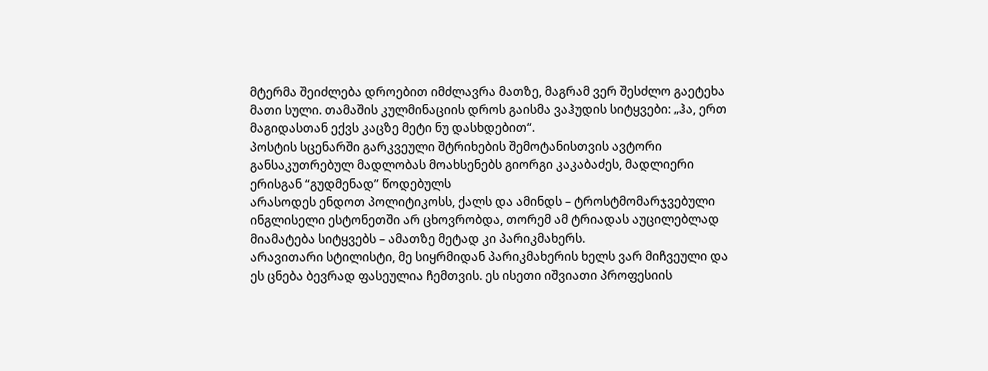მტერმა შეიძლება დროებით იმძლავრა მათზე, მაგრამ ვერ შესძლო გაეტეხა მათი სული. თამაშის კულმინაციის დროს გაისმა ვაჰუდის სიტყვები: „ჰა, ერთ მაგიდასთან ექვს კაცზე მეტი ნუ დასხდებით“.
პოსტის სცენარში გარკვეული შტრიხების შემოტანისთვის ავტორი განსაკუთრებულ მადლობას მოახსენებს გიორგი კაკაბაძეს, მადლიერი ერისგან “გუდმენად” წოდებულს
არასოდეს ენდოთ პოლიტიკოსს, ქალს და ამინდს – ტროსტმომარჯვებული ინგლისელი ესტონეთში არ ცხოვრობდა, თორემ ამ ტრიადას აუცილებლად მიამატება სიტყვებს – ამათზე მეტად კი პარიკმახერს.
არავითარი სტილისტი, მე სიყრმიდან პარიკმახერის ხელს ვარ მიჩვეული და ეს ცნება ბევრად ფასეულია ჩემთვის. ეს ისეთი იშვიათი პროფესიის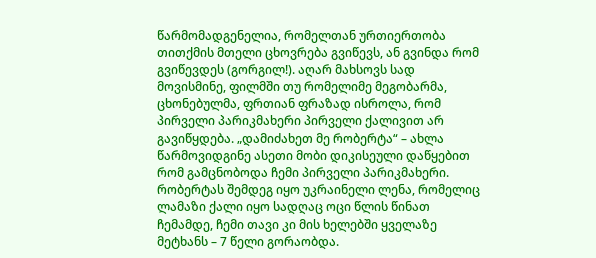წარმომადგენელია, რომელთან ურთიერთობა თითქმის მთელი ცხოვრება გვიწევს, ან გვინდა რომ გვიწევდეს (გორგილ!). აღარ მახსოვს სად მოვისმინე, ფილმში თუ რომელიმე მეგობარმა, ცხონებულმა, ფრთიან ფრაზად ისროლა, რომ პირველი პარიკმახერი პირველი ქალივით არ გავიწყდება. „დამიძახეთ მე რობერტა“ – ახლა წარმოვიდგინე ასეთი მობი დიკისეული დაწყებით რომ გამცნობოდა ჩემი პირველი პარიკმახერი. რობერტას შემდეგ იყო უკრაინელი ლენა, რომელიც ლამაზი ქალი იყო სადღაც ოცი წლის წინათ ჩემამდე, ჩემი თავი კი მის ხელებში ყველაზე მეტხანს – 7 წელი გორაობდა.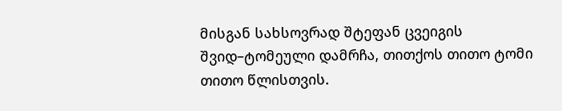მისგან სახსოვრად შტეფან ცვეიგის შვიდ–ტომეული დამრჩა, თითქოს თითო ტომი თითო წლისთვის.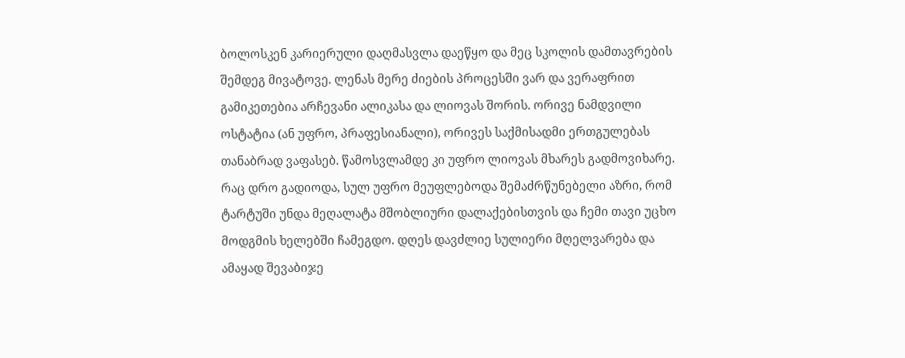ბოლოსკენ კარიერული დაღმასვლა დაეწყო და მეც სკოლის დამთავრების შემდეგ მივატოვე. ლენას მერე ძიების პროცესში ვარ და ვერაფრით გამიკეთებია არჩევანი ალიკასა და ლიოვას შორის. ორივე ნამდვილი ოსტატია (ან უფრო, პრაფესიანალი), ორივეს საქმისადმი ერთგულებას თანაბრად ვაფასებ. წამოსვლამდე კი უფრო ლიოვას მხარეს გადმოვიხარე.
რაც დრო გადიოდა, სულ უფრო მეუფლებოდა შემაძრწუნებელი აზრი, რომ ტარტუში უნდა მეღალატა მშობლიური დალაქებისთვის და ჩემი თავი უცხო მოდგმის ხელებში ჩამეგდო. დღეს დავძლიე სულიერი მღელვარება და ამაყად შევაბიჯე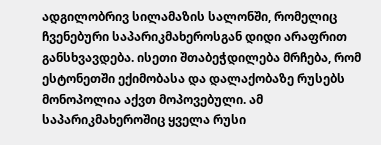ადგილობრივ სილამაზის სალონში, რომელიც ჩვენებური საპარიკმახეროსგან დიდი არაფრით განსხვავდება. ისეთი შთაბეჭდილება მრჩება, რომ ესტონეთში ექიმობასა და დალაქობაზე რუსებს მონოპოლია აქვთ მოპოვებული. ამ საპარიკმახეროშიც ყველა რუსი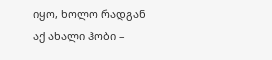იყო, ხოლო რადგან აქ ახალი ჰობი –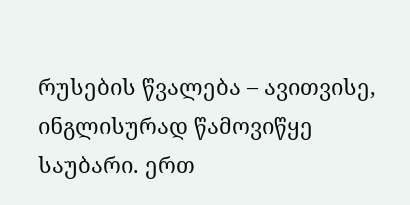რუსების წვალება – ავითვისე, ინგლისურად წამოვიწყე საუბარი. ერთ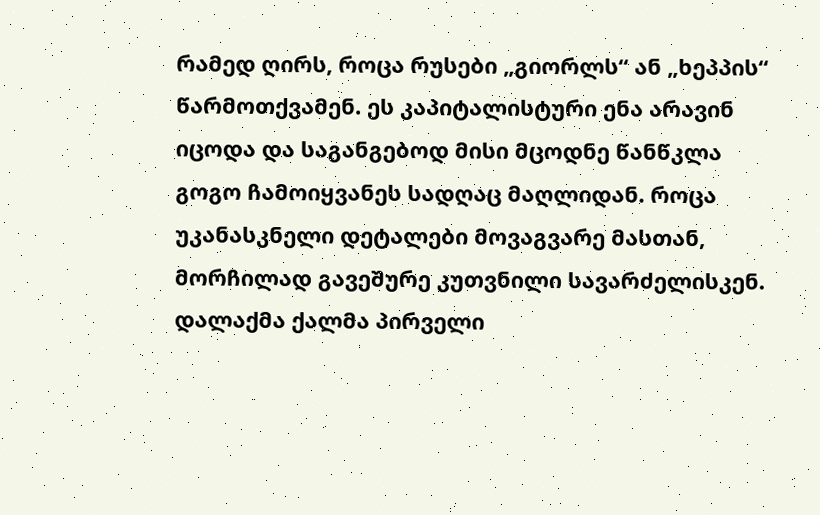რამედ ღირს, როცა რუსები „გიორლს“ ან „ხეპპის“ წარმოთქვამენ. ეს კაპიტალისტური ენა არავინ იცოდა და საგანგებოდ მისი მცოდნე წანწკლა გოგო ჩამოიყვანეს სადღაც მაღლიდან. როცა უკანასკნელი დეტალები მოვაგვარე მასთან, მორჩილად გავეშურე კუთვნილი სავარძელისკენ. დალაქმა ქალმა პირველი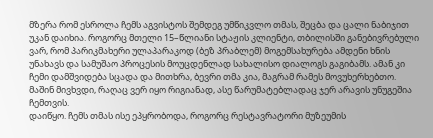მზერა რომ ესროლა ჩემს აგვისტოს შემდეგ უმწიკვლო თმას, შეცბა და ცალი ნაბიჯით უკან დაიხია. როგორც მთელი 15–წლიანი სტაჟის კლიენტი, თბილისში განებივრებული ვარ, რომ პარიკმახერი ულაპარაკოდ (ბეზ პრაბლემ) მოგემსახურება ამდენი ხნის უნახავს და სამუშაო პროცესის მოუცდენლად სახალისო დიალოგს გაგიბამს. ამან კი ჩემი დამშვიდება სცადა და მითხრა, ბევრი თმა კია, მაგრამ რამეს მოვუხერხებთო. მაშინ მივხვდი, რაღაც ვერ იყო რიგიანად, ასე წარუმატებლადაც ჯერ არავის უნუგეშია ჩემთვის.
დაიწყო. ჩემს თმას ისე ეპყრობოდა, როგორც რესტავრატორი მუზეუმის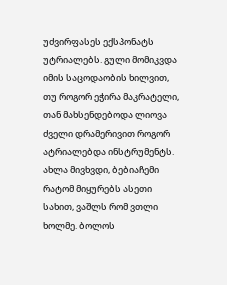უძვირფასეს ექსპონატს უტრიალებს. გული მომიკვდა იმის საცოდაობის ხილვით, თუ როგორ ეჭირა მაკრატელი, თან მახსენდებოდა ლიოვა ძველი დრამერივით როგორ ატრიალებდა ინსტრუმენტს. ახლა მივხვდი, ბებიაჩემი რატომ მიყურებს ასეთი სახით, ვაშლს რომ ვთლი ხოლმე. ბოლოს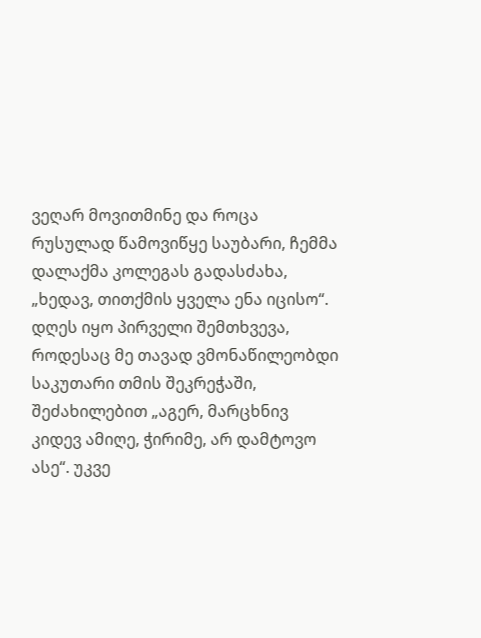ვეღარ მოვითმინე და როცა რუსულად წამოვიწყე საუბარი, ჩემმა დალაქმა კოლეგას გადასძახა, „ხედავ, თითქმის ყველა ენა იცისო“. დღეს იყო პირველი შემთხვევა, როდესაც მე თავად ვმონაწილეობდი საკუთარი თმის შეკრეჭაში, შეძახილებით „აგერ, მარცხნივ კიდევ ამიღე, ჭირიმე, არ დამტოვო ასე“. უკვე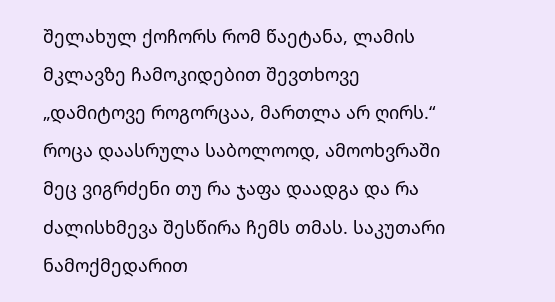შელახულ ქოჩორს რომ წაეტანა, ლამის მკლავზე ჩამოკიდებით შევთხოვე „დამიტოვე როგორცაა, მართლა არ ღირს.“ როცა დაასრულა საბოლოოდ, ამოოხვრაში მეც ვიგრძენი თუ რა ჯაფა დაადგა და რა ძალისხმევა შესწირა ჩემს თმას. საკუთარი ნამოქმედარით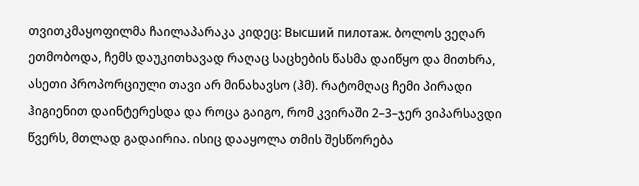თვითკმაყოფილმა ჩაილაპარაკა კიდეც: Высший пилотаж. ბოლოს ვეღარ ეთმობოდა, ჩემს დაუკითხავად რაღაც საცხების წასმა დაიწყო და მითხრა, ასეთი პროპორციული თავი არ მინახავსო (ჰმ). რატომღაც ჩემი პირადი ჰიგიენით დაინტერესდა და როცა გაიგო, რომ კვირაში 2–3–ჯერ ვიპარსავდი წვერს, მთლად გადაირია. ისიც დააყოლა თმის შესწორება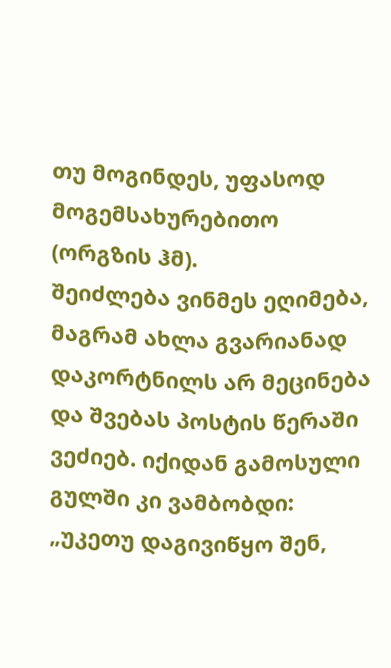თუ მოგინდეს, უფასოდ მოგემსახურებითო (ორგზის ჰმ).
შეიძლება ვინმეს ეღიმება, მაგრამ ახლა გვარიანად დაკორტნილს არ მეცინება და შვებას პოსტის წერაში ვეძიებ. იქიდან გამოსული გულში კი ვამბობდი: „უკეთუ დაგივიწყო შენ,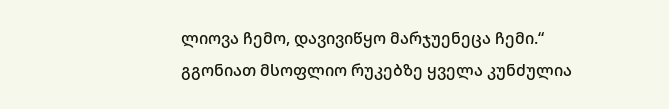ლიოვა ჩემო, დავივიწყო მარჯუენეცა ჩემი.“
გგონიათ მსოფლიო რუკებზე ყველა კუნძულია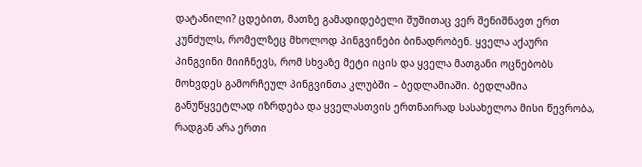დატანილი? ცდებით, მათზე გამადიდებელი შუშითაც ვერ შენიშნავთ ერთ კუნძულს, რომელზეც მხოლოდ პინგვინები ბინადრობენ. ყველა აქაური პინგვინი მიიჩნევს, რომ სხვაზე მეტი იცის და ყველა მათგანი ოცნებობს მოხვდეს გამორჩეულ პინგვინთა კლუბში – ბედლამიაში. ბედლამია განუწყვეტლად იზრდება და ყველასთვის ერთნაირად სასახელოა მისი წევრობა, რადგან არა ერთი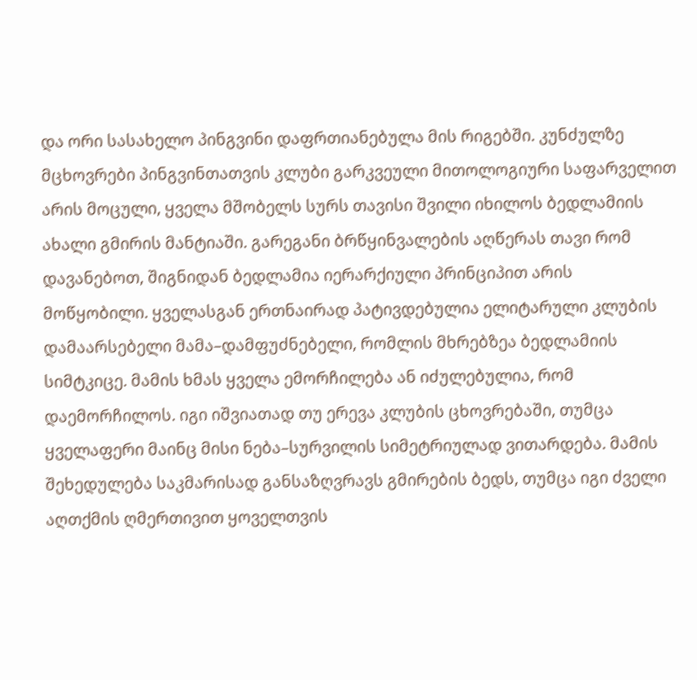და ორი სასახელო პინგვინი დაფრთიანებულა მის რიგებში. კუნძულზე მცხოვრები პინგვინთათვის კლუბი გარკვეული მითოლოგიური საფარველით არის მოცული, ყველა მშობელს სურს თავისი შვილი იხილოს ბედლამიის ახალი გმირის მანტიაში. გარეგანი ბრწყინვალების აღწერას თავი რომ დავანებოთ, შიგნიდან ბედლამია იერარქიული პრინციპით არის მოწყობილი. ყველასგან ერთნაირად პატივდებულია ელიტარული კლუბის დამაარსებელი მამა–დამფუძნებელი, რომლის მხრებზეა ბედლამიის სიმტკიცე. მამის ხმას ყველა ემორჩილება ან იძულებულია, რომ დაემორჩილოს. იგი იშვიათად თუ ერევა კლუბის ცხოვრებაში, თუმცა ყველაფერი მაინც მისი ნება–სურვილის სიმეტრიულად ვითარდება. მამის შეხედულება საკმარისად განსაზღვრავს გმირების ბედს, თუმცა იგი ძველი აღთქმის ღმერთივით ყოველთვის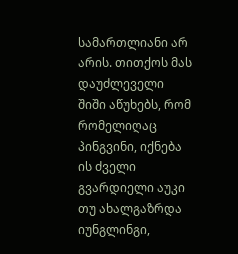სამართლიანი არ არის. თითქოს მას დაუძლეველი შიში აწუხებს, რომ რომელიღაც პინგვინი, იქნება ის ძველი გვარდიელი აუკი თუ ახალგაზრდა იუნგლინგი,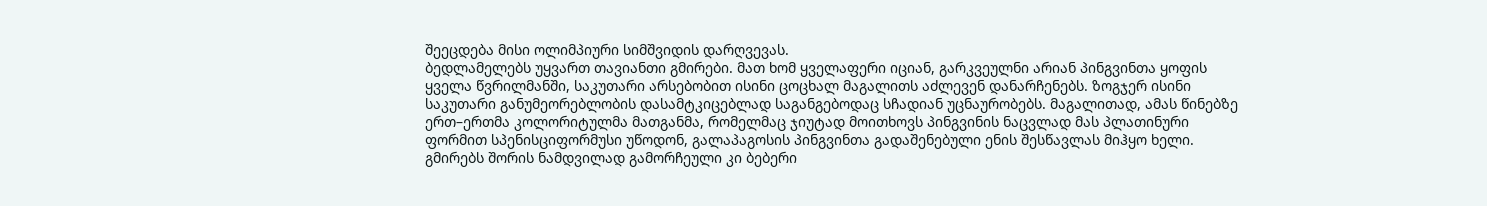შეეცდება მისი ოლიმპიური სიმშვიდის დარღვევას.
ბედლამელებს უყვართ თავიანთი გმირები. მათ ხომ ყველაფერი იციან, გარკვეულნი არიან პინგვინთა ყოფის ყველა წვრილმანში, საკუთარი არსებობით ისინი ცოცხალ მაგალითს აძლევენ დანარჩენებს. ზოგჯერ ისინი საკუთარი განუმეორებლობის დასამტკიცებლად საგანგებოდაც სჩადიან უცნაურობებს. მაგალითად, ამას წინებზე ერთ–ერთმა კოლორიტულმა მათგანმა, რომელმაც ჯიუტად მოითხოვს პინგვინის ნაცვლად მას პლათინური ფორმით სპენისციფორმუსი უწოდონ, გალაპაგოსის პინგვინთა გადაშენებული ენის შესწავლას მიჰყო ხელი. გმირებს შორის ნამდვილად გამორჩეული კი ბებერი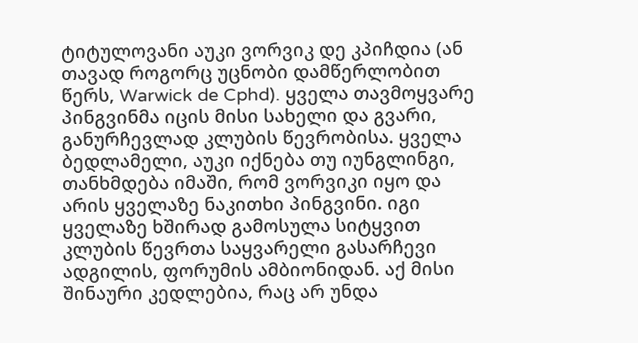ტიტულოვანი აუკი ვორვიკ დე კპიჩდია (ან თავად როგორც უცნობი დამწერლობით წერს, Warwick de Cphd). ყველა თავმოყვარე პინგვინმა იცის მისი სახელი და გვარი, განურჩევლად კლუბის წევრობისა. ყველა ბედლამელი, აუკი იქნება თუ იუნგლინგი, თანხმდება იმაში, რომ ვორვიკი იყო და არის ყველაზე ნაკითხი პინგვინი. იგი ყველაზე ხშირად გამოსულა სიტყვით კლუბის წევრთა საყვარელი გასარჩევი ადგილის, ფორუმის ამბიონიდან. აქ მისი შინაური კედლებია, რაც არ უნდა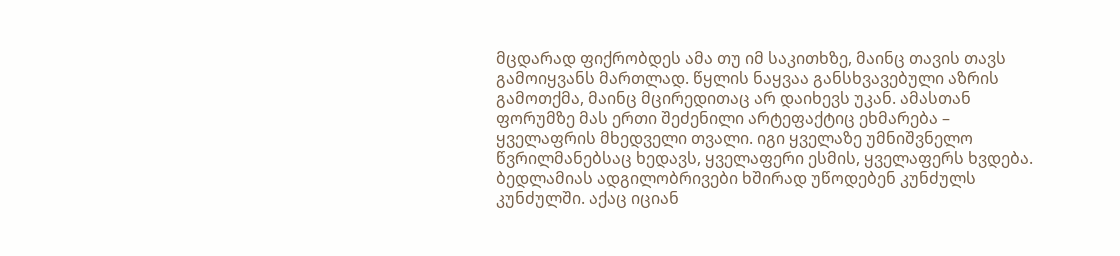მცდარად ფიქრობდეს ამა თუ იმ საკითხზე, მაინც თავის თავს გამოიყვანს მართლად. წყლის ნაყვაა განსხვავებული აზრის გამოთქმა, მაინც მცირედითაც არ დაიხევს უკან. ამასთან ფორუმზე მას ერთი შეძენილი არტეფაქტიც ეხმარება – ყველაფრის მხედველი თვალი. იგი ყველაზე უმნიშვნელო წვრილმანებსაც ხედავს, ყველაფერი ესმის, ყველაფერს ხვდება.
ბედლამიას ადგილობრივები ხშირად უწოდებენ კუნძულს კუნძულში. აქაც იციან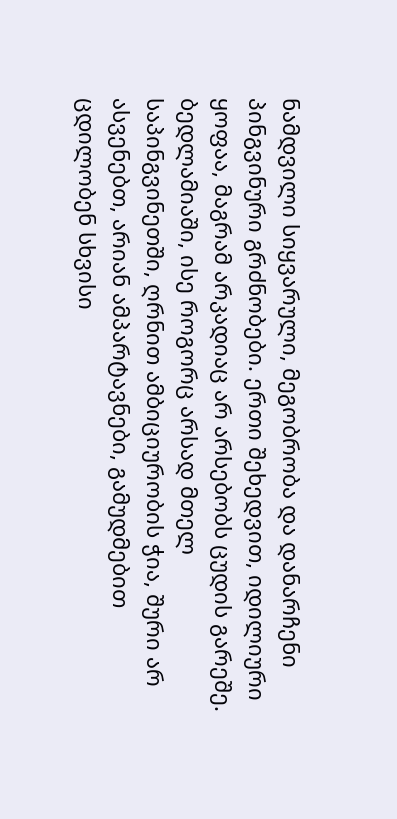ნამდვილი სიყვარული, მეგობრობა და დანარჩენი პინგვინური გრძნობები. ერთი შეხედვით, იდილიური ყოფაა, მაგრამ არკადიაც არ არსებობს ცუდის გარეშე. ბედლამიაში, ისე როგორც არსად მთელ საპინგვინეთში, ღრნით ამბიციურობის ჭია, შური არ ასვენებთ, არიან ამპარტავნები, გამუდმებით ცდილობენ სხვისი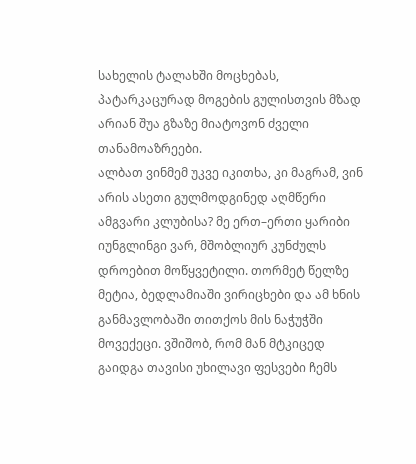სახელის ტალახში მოცხებას, პატარკაცურად მოგების გულისთვის მზად არიან შუა გზაზე მიატოვონ ძველი თანამოაზრეები.
ალბათ ვინმემ უკვე იკითხა, კი მაგრამ, ვინ არის ასეთი გულმოდგინედ აღმწერი ამგვარი კლუბისა? მე ერთ–ერთი ყარიბი იუნგლინგი ვარ, მშობლიურ კუნძულს დროებით მოწყვეტილი. თორმეტ წელზე მეტია, ბედლამიაში ვირიცხები და ამ ხნის განმავლობაში თითქოს მის ნაჭუჭში მოვექეცი. ვშიშობ, რომ მან მტკიცედ გაიდგა თავისი უხილავი ფესვები ჩემს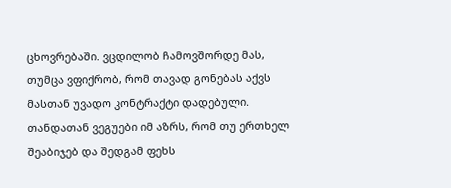ცხოვრებაში. ვცდილობ ჩამოვშორდე მას, თუმცა ვფიქრობ, რომ თავად გონებას აქვს მასთან უვადო კონტრაქტი დადებული. თანდათან ვეგუები იმ აზრს, რომ თუ ერთხელ შეაბიჯებ და შედგამ ფეხს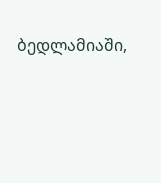ბედლამიაში,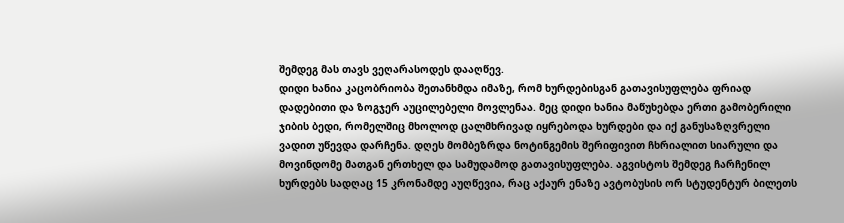შემდეგ მას თავს ვეღარასოდეს დააღწევ.
დიდი ხანია კაცობრიობა შეთანხმდა იმაზე, რომ ხურდებისგან გათავისუფლება ფრიად დადებითი და ზოგჯერ აუცილებელი მოვლენაა. მეც დიდი ხანია მაწუხებდა ერთი გამობერილი ჯიბის ბედი, რომელშიც მხოლოდ ცალმხრივად იყრებოდა ხურდები და იქ განუსაზღვრელი ვადით უწევდა დარჩენა. დღეს მომბეზრდა ნოტინგემის შერიფივით ჩხრიალით სიარული და მოვინდომე მათგან ერთხელ და სამუდამოდ გათავისუფლება. აგვისტოს შემდეგ ჩარჩენილ ხურდებს სადღაც 15 კრონამდე აუღწევია, რაც აქაურ ენაზე ავტობუსის ორ სტუდენტურ ბილეთს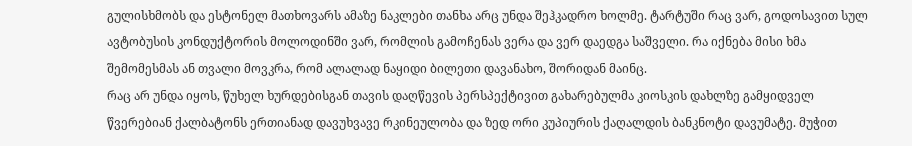გულისხმობს და ესტონელ მათხოვარს ამაზე ნაკლები თანხა არც უნდა შეჰკადრო ხოლმე. ტარტუში რაც ვარ, გოდოსავით სულ ავტობუსის კონდუქტორის მოლოდინში ვარ, რომლის გამოჩენას ვერა და ვერ დაედგა საშველი. რა იქნება მისი ხმა შემომესმას ან თვალი მოვკრა, რომ ალალად ნაყიდი ბილეთი დავანახო, შორიდან მაინც.
რაც არ უნდა იყოს, წუხელ ხურდებისგან თავის დაღწევის პერსპექტივით გახარებულმა კიოსკის დახლზე გამყიდველ წვერებიან ქალბატონს ერთიანად დავუხვავე რკინეულობა და ზედ ორი კუპიურის ქაღალდის ბანკნოტი დავუმატე. მუჭით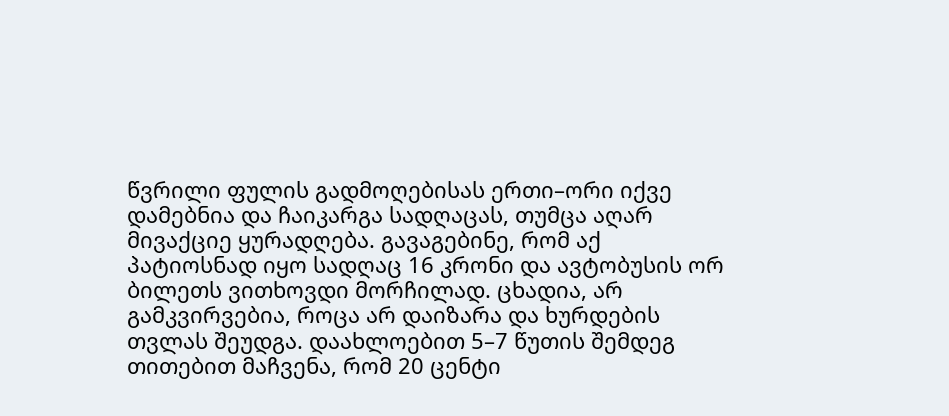წვრილი ფულის გადმოღებისას ერთი–ორი იქვე დამებნია და ჩაიკარგა სადღაცას, თუმცა აღარ მივაქციე ყურადღება. გავაგებინე, რომ აქ პატიოსნად იყო სადღაც 16 კრონი და ავტობუსის ორ ბილეთს ვითხოვდი მორჩილად. ცხადია, არ გამკვირვებია, როცა არ დაიზარა და ხურდების თვლას შეუდგა. დაახლოებით 5–7 წუთის შემდეგ თითებით მაჩვენა, რომ 20 ცენტი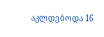აკლდებოდა 16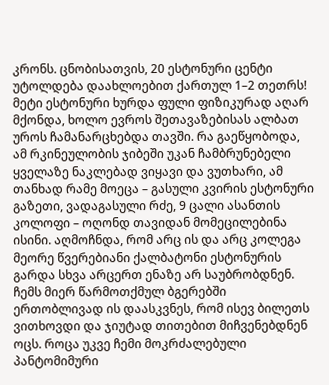კრონს. ცნობისათვის, 20 ესტონური ცენტი უტოლდება დაახლოებით ქართულ 1–2 თეთრს! მეტი ესტონური ხურდა ფული ფიზიკურად აღარ მქონდა, ხოლო ევროს შეთავაზებისას ალბათ უროს ჩამანარცხებდა თავში. რა გაეწყობოდა, ამ რკინეულობის ჯიბეში უკან ჩამბრუნებელი ყველაზე ნაკლებად ვიყავი და ვუთხარი, ამ თანხად რამე მოეცა – გასული კვირის ესტონური გაზეთი, ვადაგასული რძე, 9 ცალი ასანთის კოლოფი – ოღონდ თავიდან მომეცილებინა ისინი. აღმოჩნდა, რომ არც ის და არც კოლეგა მეორე წვერებიანი ქალბატონი ესტონურის გარდა სხვა არცერთ ენაზე არ საუბრობდნენ. ჩემს მიერ წარმოთქმულ ბგერებში ერთობლივად ის დაასკვნეს, რომ ისევ ბილეთს ვითხოვდი და ჯიუტად თითებით მიჩვენებდნენ ოცს. როცა უკვე ჩემი მოკრძალებული პანტომიმური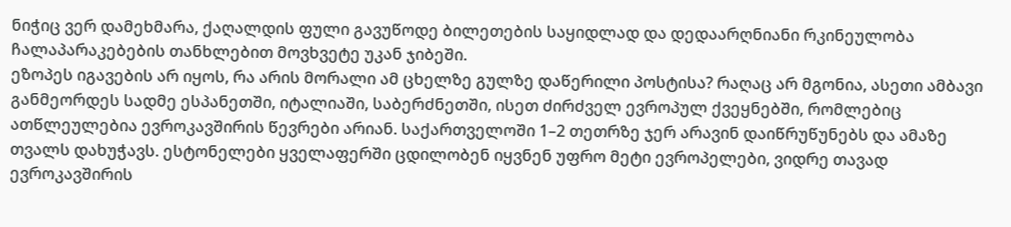ნიჭიც ვერ დამეხმარა, ქაღალდის ფული გავუწოდე ბილეთების საყიდლად და დედაარღნიანი რკინეულობა ჩალაპარაკებების თანხლებით მოვხვეტე უკან ჯიბეში.
ეზოპეს იგავების არ იყოს, რა არის მორალი ამ ცხელზე გულზე დაწერილი პოსტისა? რაღაც არ მგონია, ასეთი ამბავი განმეორდეს სადმე ესპანეთში, იტალიაში, საბერძნეთში, ისეთ ძირძველ ევროპულ ქვეყნებში, რომლებიც ათწლეულებია ევროკავშირის წევრები არიან. საქართველოში 1–2 თეთრზე ჯერ არავინ დაიწრუწუნებს და ამაზე თვალს დახუჭავს. ესტონელები ყველაფერში ცდილობენ იყვნენ უფრო მეტი ევროპელები, ვიდრე თავად ევროკავშირის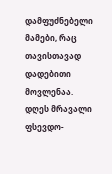დამფუძნებელი მამები, რაც თავისთავად დადებითი მოვლენაა. დღეს მრავალი ფსევდო-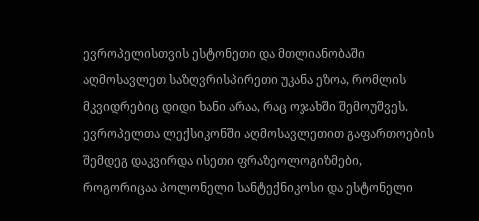ევროპელისთვის ესტონეთი და მთლიანობაში აღმოსავლეთ საზღვრისპირეთი უკანა ეზოა, რომლის მკვიდრებიც დიდი ხანი არაა, რაც ოჯახში შემოუშვეს. ევროპელთა ლექსიკონში აღმოსავლეთით გაფართოების შემდეგ დაკვირდა ისეთი ფრაზეოლოგიზმები, როგორიცაა პოლონელი სანტექნიკოსი და ესტონელი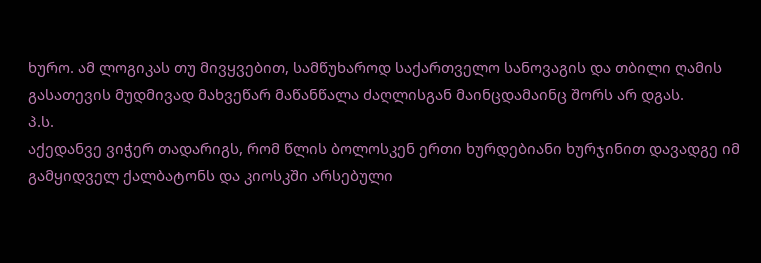ხურო. ამ ლოგიკას თუ მივყვებით, სამწუხაროდ საქართველო სანოვაგის და თბილი ღამის გასათევის მუდმივად მახვეწარ მაწანწალა ძაღლისგან მაინცდამაინც შორს არ დგას.
პ.ს.
აქედანვე ვიჭერ თადარიგს, რომ წლის ბოლოსკენ ერთი ხურდებიანი ხურჯინით დავადგე იმ გამყიდველ ქალბატონს და კიოსკში არსებული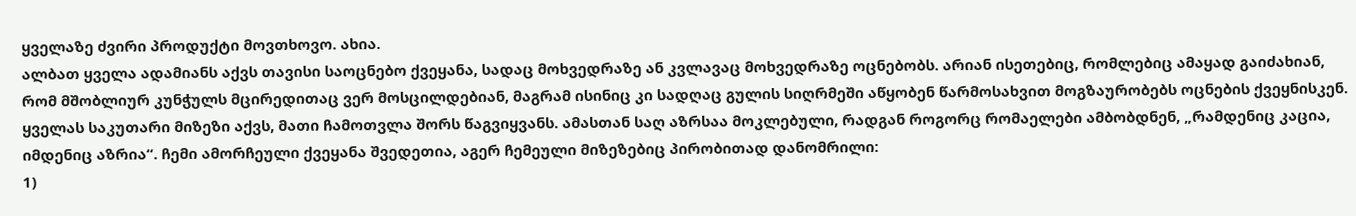ყველაზე ძვირი პროდუქტი მოვთხოვო. ახია.
ალბათ ყველა ადამიანს აქვს თავისი საოცნებო ქვეყანა, სადაც მოხვედრაზე ან კვლავაც მოხვედრაზე ოცნებობს. არიან ისეთებიც, რომლებიც ამაყად გაიძახიან, რომ მშობლიურ კუნჭულს მცირედითაც ვერ მოსცილდებიან, მაგრამ ისინიც კი სადღაც გულის სიღრმეში აწყობენ წარმოსახვით მოგზაურობებს ოცნების ქვეყნისკენ. ყველას საკუთარი მიზეზი აქვს, მათი ჩამოთვლა შორს წაგვიყვანს. ამასთან საღ აზრსაა მოკლებული, რადგან როგორც რომაელები ამბობდნენ, „რამდენიც კაცია, იმდენიც აზრია“. ჩემი ამორჩეული ქვეყანა შვედეთია, აგერ ჩემეული მიზეზებიც პირობითად დანომრილი:
1)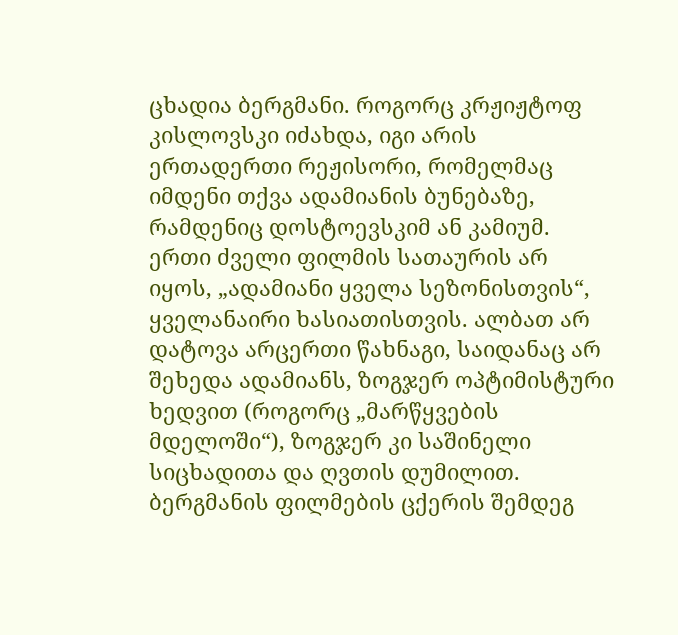ცხადია ბერგმანი. როგორც კრჟიჟტოფ კისლოვსკი იძახდა, იგი არის ერთადერთი რეჟისორი, რომელმაც იმდენი თქვა ადამიანის ბუნებაზე, რამდენიც დოსტოევსკიმ ან კამიუმ. ერთი ძველი ფილმის სათაურის არ იყოს, „ადამიანი ყველა სეზონისთვის“, ყველანაირი ხასიათისთვის. ალბათ არ დატოვა არცერთი წახნაგი, საიდანაც არ შეხედა ადამიანს, ზოგჯერ ოპტიმისტური ხედვით (როგორც „მარწყვების მდელოში“), ზოგჯერ კი საშინელი სიცხადითა და ღვთის დუმილით. ბერგმანის ფილმების ცქერის შემდეგ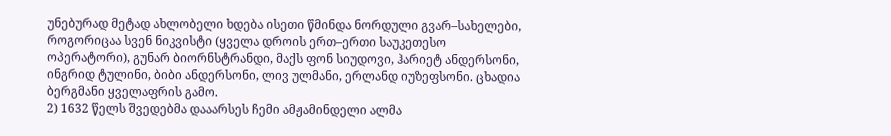უნებურად მეტად ახლობელი ხდება ისეთი წმინდა ნორდული გვარ–სახელები, როგორიცაა სვენ ნიკვისტი (ყველა დროის ერთ–ერთი საუკეთესო ოპერატორი), გუნარ ბიორნსტრანდი, მაქს ფონ სიუდოვი, ჰარიეტ ანდერსონი, ინგრიდ ტულინი, ბიბი ანდერსონი, ლივ ულმანი, ერლანდ იუზეფსონი. ცხადია ბერგმანი ყველაფრის გამო.
2) 1632 წელს შვედებმა დააარსეს ჩემი ამჟამინდელი ალმა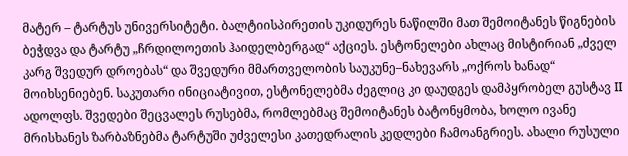მატერ – ტარტუს უნივერსიტეტი. ბალტიისპირეთის უკიდურეს ნაწილში მათ შემოიტანეს წიგნების ბეჭდვა და ტარტუ „ჩრდილოეთის ჰაიდელბერგად“ აქციეს. ესტონელები ახლაც მისტირიან „ძველ კარგ შვედურ დროებას“ და შვედური მმართველობის საუკუნე–ნახევარს „ოქროს ხანად“ მოიხსენიებენ. საკუთარი ინიციატივით, ესტონელებმა ძეგლიც კი დაუდგეს დამპყრობელ გუსტავ II ადოლფს. შვედები შეცვალეს რუსებმა, რომლებმაც შემოიტანეს ბატონყმობა, ხოლო ივანე მრისხანეს ზარბაზნებმა ტარტუში უძველესი კათედრალის კედლები ჩამოანგრიეს. ახალი რუსული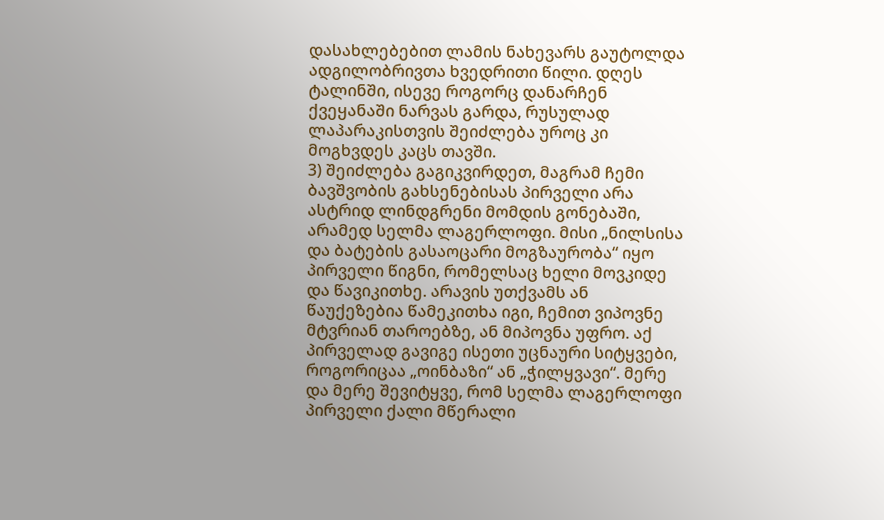დასახლებებით ლამის ნახევარს გაუტოლდა ადგილობრივთა ხვედრითი წილი. დღეს ტალინში, ისევე როგორც დანარჩენ ქვეყანაში ნარვას გარდა, რუსულად ლაპარაკისთვის შეიძლება უროც კი მოგხვდეს კაცს თავში.
3) შეიძლება გაგიკვირდეთ, მაგრამ ჩემი ბავშვობის გახსენებისას პირველი არა ასტრიდ ლინდგრენი მომდის გონებაში, არამედ სელმა ლაგერლოფი. მისი „ნილსისა და ბატების გასაოცარი მოგზაურობა“ იყო პირველი წიგნი, რომელსაც ხელი მოვკიდე და წავიკითხე. არავის უთქვამს ან წაუქეზებია წამეკითხა იგი, ჩემით ვიპოვნე მტვრიან თაროებზე, ან მიპოვნა უფრო. აქ პირველად გავიგე ისეთი უცნაური სიტყვები, როგორიცაა „ოინბაზი“ ან „ჭილყვავი“. მერე და მერე შევიტყვე, რომ სელმა ლაგერლოფი პირველი ქალი მწერალი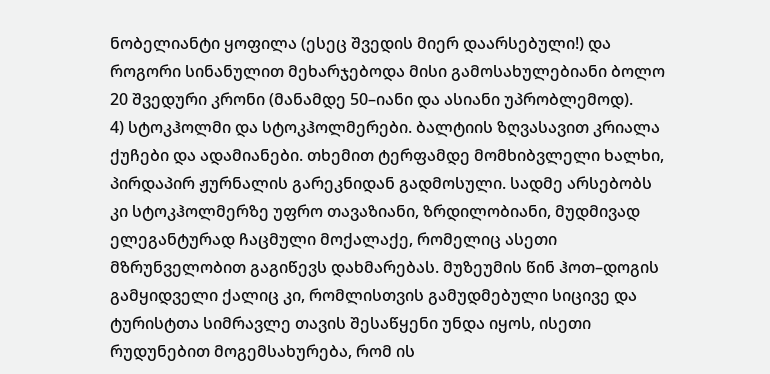ნობელიანტი ყოფილა (ესეც შვედის მიერ დაარსებული!) და როგორი სინანულით მეხარჯებოდა მისი გამოსახულებიანი ბოლო 20 შვედური კრონი (მანამდე 50–იანი და ასიანი უპრობლემოდ).
4) სტოკჰოლმი და სტოკჰოლმერები. ბალტიის ზღვასავით კრიალა ქუჩები და ადამიანები. თხემით ტერფამდე მომხიბვლელი ხალხი, პირდაპირ ჟურნალის გარეკნიდან გადმოსული. სადმე არსებობს კი სტოკჰოლმერზე უფრო თავაზიანი, ზრდილობიანი, მუდმივად ელეგანტურად ჩაცმული მოქალაქე, რომელიც ასეთი მზრუნველობით გაგიწევს დახმარებას. მუზეუმის წინ ჰოთ–დოგის გამყიდველი ქალიც კი, რომლისთვის გამუდმებული სიცივე და ტურისტთა სიმრავლე თავის შესაწყენი უნდა იყოს, ისეთი რუდუნებით მოგემსახურება, რომ ის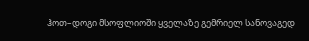ჰოთ–დოგი მსოფლიოში ყველაზე გემრიელ სანოვაგედ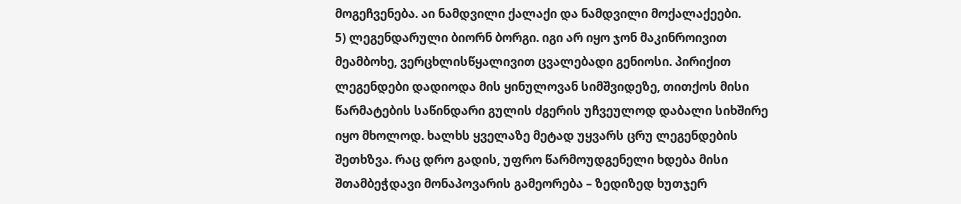მოგეჩვენება. აი ნამდვილი ქალაქი და ნამდვილი მოქალაქეები.
5) ლეგენდარული ბიორნ ბორგი. იგი არ იყო ჯონ მაკინროივით მეამბოხე, ვერცხლისწყალივით ცვალებადი გენიოსი. პირიქით ლეგენდები დადიოდა მის ყინულოვან სიმშვიდეზე, თითქოს მისი წარმატების საწინდარი გულის ძგერის უჩვეულოდ დაბალი სიხშირე იყო მხოლოდ. ხალხს ყველაზე მეტად უყვარს ცრუ ლეგენდების შეთხზვა. რაც დრო გადის, უფრო წარმოუდგენელი ხდება მისი შთამბეჭდავი მონაპოვარის გამეორება – ზედიზედ ხუთჯერ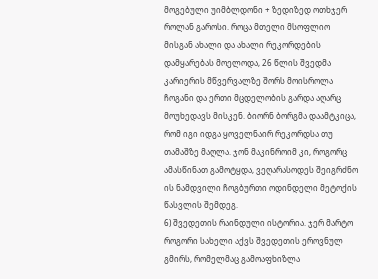მოგებული უიმბლდონი + ზედიზედ ოთხჯერ როლან გაროსი. როცა მთელი მსოფლიო მისგან ახალი და ახალი რეკორდების დამყარებას მოელოდა, 26 წლის შვედმა კარიერის მწვერვალზე შორს მოისროლა ჩოგანი და ერთი მცდელობის გარდა აღარც მოუხედავს მისკენ. ბიორნ ბორგმა დაამტკიცა, რომ იგი იდგა ყოველნაირ რეკორდსა თუ თამაშზე მაღლა. ჯონ მაკინროიმ კი, როგორც ამასწინათ გამოტყდა, ვეღარასოდეს შეიგრძნო ის ნამდვილი ჩოგბურთი ოდინდელი მეტოქის წასვლის შემდეგ.
6) შვედეთის რაინდული ისტორია. ჯერ მარტო როგორი სახელი აქვს შვედეთის ეროვნულ გმირს, რომელმაც გამოაფხიზლა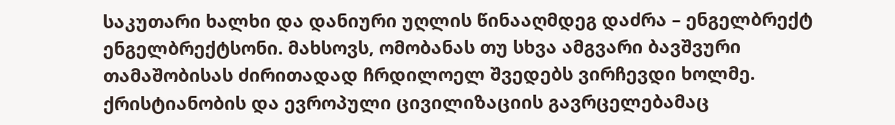საკუთარი ხალხი და დანიური უღლის წინააღმდეგ დაძრა – ენგელბრექტ ენგელბრექტსონი. მახსოვს, ომობანას თუ სხვა ამგვარი ბავშვური თამაშობისას ძირითადად ჩრდილოელ შვედებს ვირჩევდი ხოლმე. ქრისტიანობის და ევროპული ცივილიზაციის გავრცელებამაც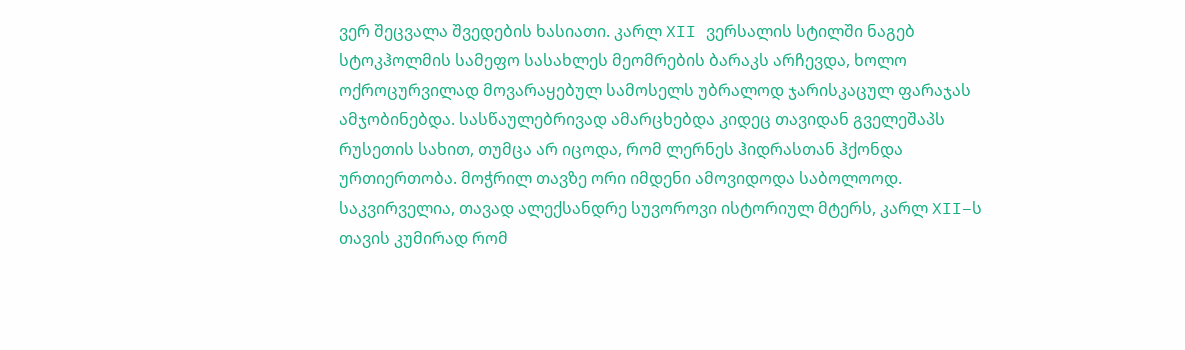ვერ შეცვალა შვედების ხასიათი. კარლ XII ვერსალის სტილში ნაგებ სტოკჰოლმის სამეფო სასახლეს მეომრების ბარაკს არჩევდა, ხოლო ოქროცურვილად მოვარაყებულ სამოსელს უბრალოდ ჯარისკაცულ ფარაჯას ამჯობინებდა. სასწაულებრივად ამარცხებდა კიდეც თავიდან გველეშაპს რუსეთის სახით, თუმცა არ იცოდა, რომ ლერნეს ჰიდრასთან ჰქონდა ურთიერთობა. მოჭრილ თავზე ორი იმდენი ამოვიდოდა საბოლოოდ. საკვირველია, თავად ალექსანდრე სუვოროვი ისტორიულ მტერს, კარლ XII–ს თავის კუმირად რომ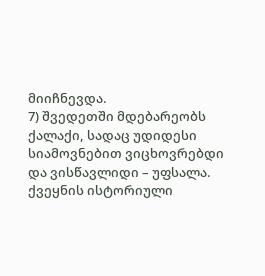მიიჩნევდა.
7) შვედეთში მდებარეობს ქალაქი, სადაც უდიდესი სიამოვნებით ვიცხოვრებდი და ვისწავლიდი – უფსალა. ქვეყნის ისტორიული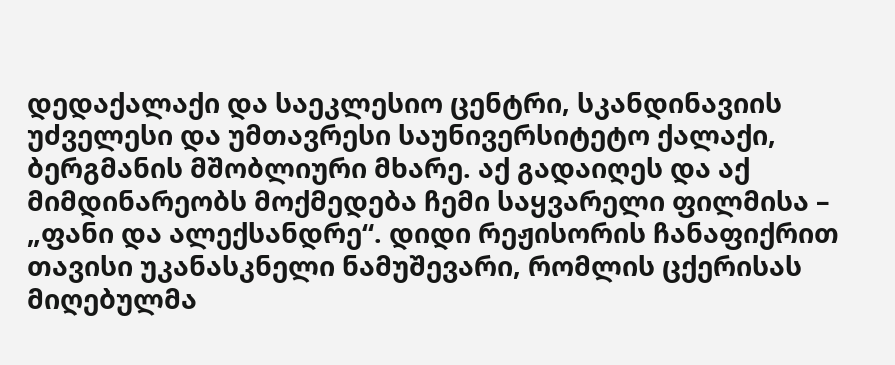დედაქალაქი და საეკლესიო ცენტრი, სკანდინავიის უძველესი და უმთავრესი საუნივერსიტეტო ქალაქი, ბერგმანის მშობლიური მხარე. აქ გადაიღეს და აქ მიმდინარეობს მოქმედება ჩემი საყვარელი ფილმისა – „ფანი და ალექსანდრე“. დიდი რეჟისორის ჩანაფიქრით თავისი უკანასკნელი ნამუშევარი, რომლის ცქერისას მიღებულმა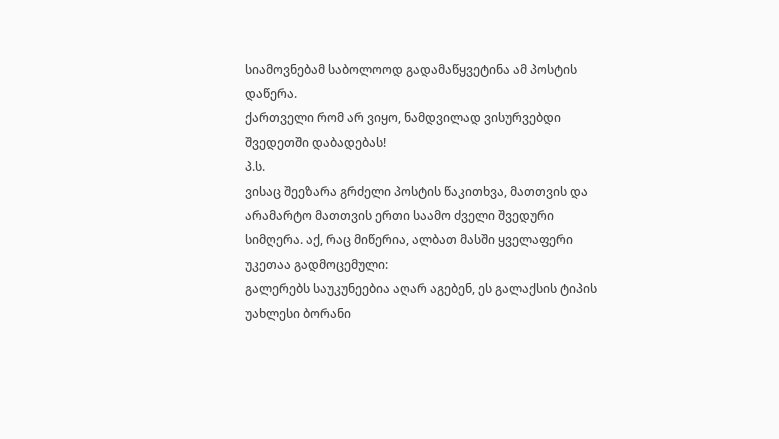სიამოვნებამ საბოლოოდ გადამაწყვეტინა ამ პოსტის დაწერა.
ქართველი რომ არ ვიყო, ნამდვილად ვისურვებდი შვედეთში დაბადებას!
პ.ს.
ვისაც შეეზარა გრძელი პოსტის წაკითხვა, მათთვის და არამარტო მათთვის ერთი საამო ძველი შვედური სიმღერა. აქ, რაც მიწერია, ალბათ მასში ყველაფერი უკეთაა გადმოცემული:
გალერებს საუკუნეებია აღარ აგებენ, ეს გალაქსის ტიპის უახლესი ბორანი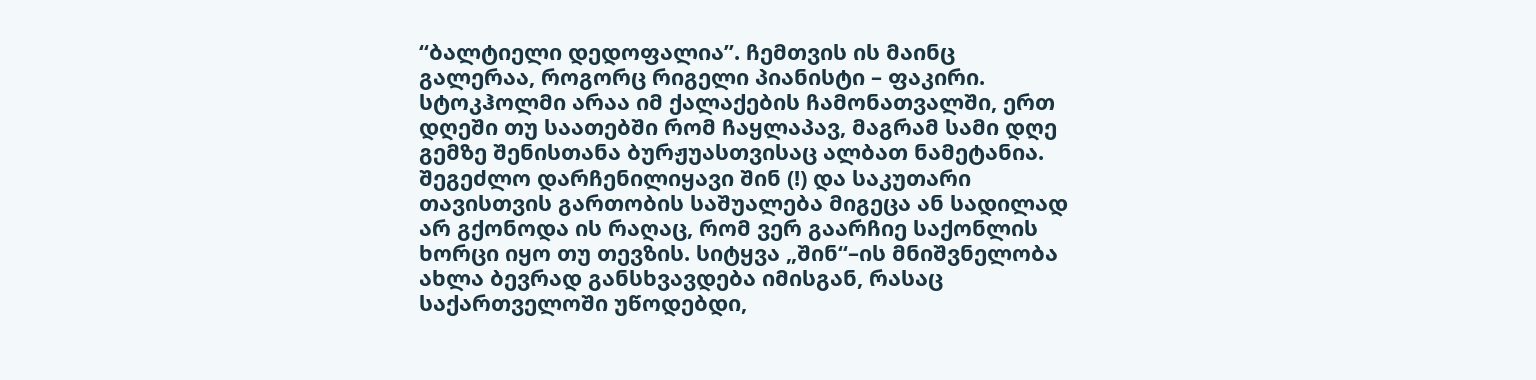“ბალტიელი დედოფალია”. ჩემთვის ის მაინც გალერაა, როგორც რიგელი პიანისტი – ფაკირი. სტოკჰოლმი არაა იმ ქალაქების ჩამონათვალში, ერთ დღეში თუ საათებში რომ ჩაყლაპავ, მაგრამ სამი დღე გემზე შენისთანა ბურჟუასთვისაც ალბათ ნამეტანია. შეგეძლო დარჩენილიყავი შინ (!) და საკუთარი თავისთვის გართობის საშუალება მიგეცა ან სადილად არ გქონოდა ის რაღაც, რომ ვერ გაარჩიე საქონლის ხორცი იყო თუ თევზის. სიტყვა „შინ“–ის მნიშვნელობა ახლა ბევრად განსხვავდება იმისგან, რასაც საქართველოში უწოდებდი,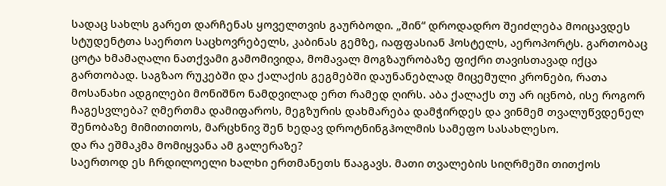სადაც სახლს გარეთ დარჩენას ყოველთვის გაურბოდი. „შინ“ დროდადრო შეიძლება მოიცავდეს სტუდენტთა საერთო საცხოვრებელს, კაბინას გემზე, იაფფასიან ჰოსტელს, აეროპორტს. გართობაც ცოტა ხმამაღალი ნათქვამი გამომივიდა, მომავალ მოგზაურობაზე ფიქრი თავისთავად იქცა გართობად. საგზაო რუკებში და ქალაქის გეგმებში დაუნანებლად მიცემული კრონები, რათა მოსანახი ადგილები მონიშნო ნამდვილად ერთ რამედ ღირს. აბა ქალაქს თუ არ იცნობ, ისე როგორ ჩაგესვლება? ღმერთმა დამიფაროს, მეგზურის დახმარება დამჭირდეს და ვინმემ თვალუწვდენელ შენობაზე მიმითითოს, მარცხნივ შენ ხედავ დროტნინგჰოლმის სამეფო სასახლესო.
და რა ეშმაკმა მომიყვანა ამ გალერაზე?
საერთოდ ეს ჩრდილოელი ხალხი ერთმანეთს წააგავს. მათი თვალების სიღრმეში თითქოს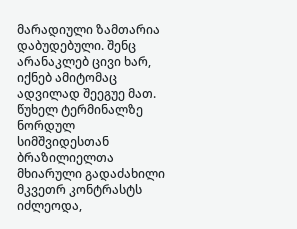მარადიული ზამთარია დაბუდებული. შენც არანაკლებ ცივი ხარ, იქნებ ამიტომაც ადვილად შეეგუე მათ. წუხელ ტერმინალზე ნორდულ სიმშვიდესთან ბრაზილიელთა მხიარული გადაძახილი მკვეთრ კონტრასტს იძლეოდა,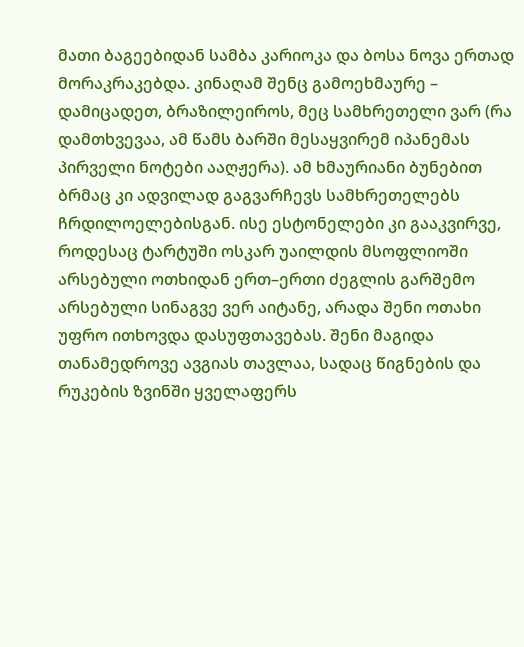მათი ბაგეებიდან სამბა კარიოკა და ბოსა ნოვა ერთად მორაკრაკებდა. კინაღამ შენც გამოეხმაურე – დამიცადეთ, ბრაზილეიროს, მეც სამხრეთელი ვარ (რა დამთხვევაა, ამ წამს ბარში მესაყვირემ იპანემას პირველი ნოტები ააღჟერა). ამ ხმაურიანი ბუნებით ბრმაც კი ადვილად გაგვარჩევს სამხრეთელებს ჩრდილოელებისგან. ისე ესტონელები კი გააკვირვე, როდესაც ტარტუში ოსკარ უაილდის მსოფლიოში არსებული ოთხიდან ერთ–ერთი ძეგლის გარშემო არსებული სინაგვე ვერ აიტანე, არადა შენი ოთახი უფრო ითხოვდა დასუფთავებას. შენი მაგიდა თანამედროვე ავგიას თავლაა, სადაც წიგნების და რუკების ზვინში ყველაფერს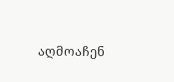აღმოაჩენ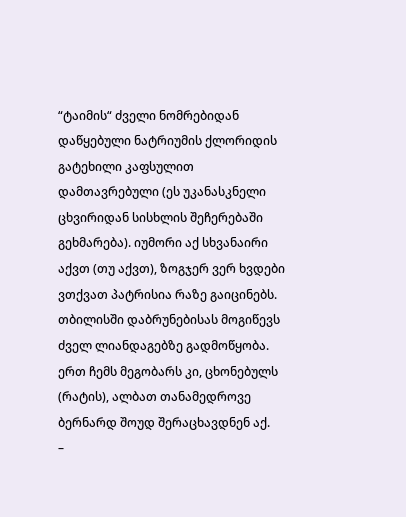“ტაიმის“ ძველი ნომრებიდან დაწყებული ნატრიუმის ქლორიდის გატეხილი კაფსულით დამთავრებული (ეს უკანასკნელი ცხვირიდან სისხლის შეჩერებაში გეხმარება). იუმორი აქ სხვანაირი აქვთ (თუ აქვთ), ზოგჯერ ვერ ხვდები ვთქვათ პატრისია რაზე გაიცინებს. თბილისში დაბრუნებისას მოგიწევს ძველ ლიანდაგებზე გადმოწყობა. ერთ ჩემს მეგობარს კი, ცხონებულს (რატის), ალბათ თანამედროვე ბერნარდ შოუდ შერაცხავდნენ აქ.
–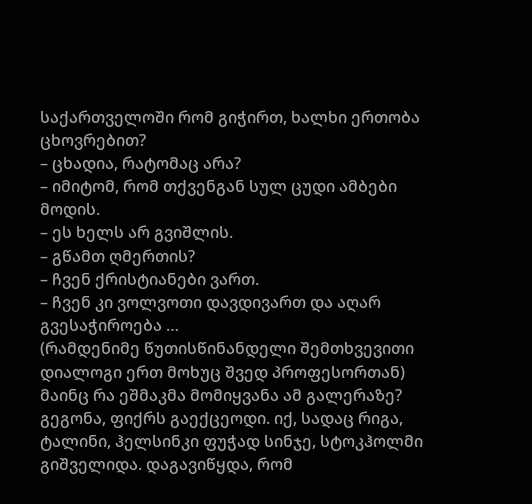საქართველოში რომ გიჭირთ, ხალხი ერთობა ცხოვრებით?
– ცხადია, რატომაც არა?
– იმიტომ, რომ თქვენგან სულ ცუდი ამბები მოდის.
– ეს ხელს არ გვიშლის.
– გწამთ ღმერთის?
– ჩვენ ქრისტიანები ვართ.
– ჩვენ კი ვოლვოთი დავდივართ და აღარ გვესაჭიროება …
(რამდენიმე წუთისწინანდელი შემთხვევითი დიალოგი ერთ მოხუც შვედ პროფესორთან)
მაინც რა ეშმაკმა მომიყვანა ამ გალერაზე?
გეგონა, ფიქრს გაექცეოდი. იქ, სადაც რიგა, ტალინი, ჰელსინკი ფუჭად სინჯე, სტოკჰოლმი გიშველიდა. დაგავიწყდა, რომ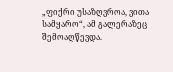„ფიქრი უსაზღვროა, ვითა სამყარო“, ამ გალერაზეც შემოაღწევდა.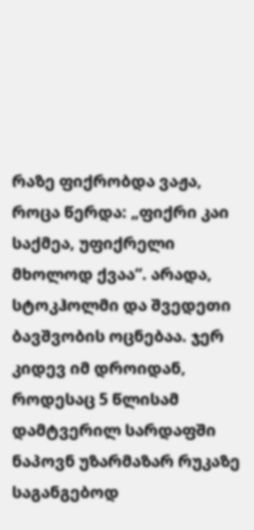რაზე ფიქრობდა ვაჟა, როცა წერდა: „ფიქრი კაი საქმეა, უფიქრელი მხოლოდ ქვაა“. არადა, სტოკჰოლმი და შვედეთი ბავშვობის ოცნებაა. ჯერ კიდევ იმ დროიდან, როდესაც 5 წლისამ დამტვერილ სარდაფში ნაპოვნ უზარმაზარ რუკაზე საგანგებოდ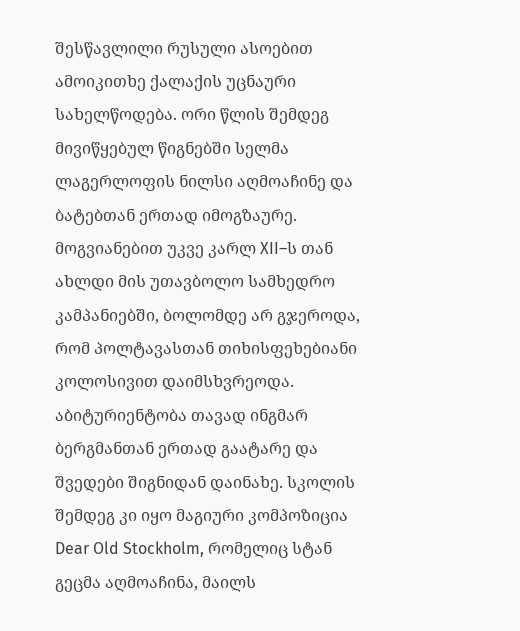შესწავლილი რუსული ასოებით ამოიკითხე ქალაქის უცნაური სახელწოდება. ორი წლის შემდეგ მივიწყებულ წიგნებში სელმა ლაგერლოფის ნილსი აღმოაჩინე და ბატებთან ერთად იმოგზაურე. მოგვიანებით უკვე კარლ XII–ს თან ახლდი მის უთავბოლო სამხედრო კამპანიებში, ბოლომდე არ გჯეროდა, რომ პოლტავასთან თიხისფეხებიანი კოლოსივით დაიმსხვრეოდა. აბიტურიენტობა თავად ინგმარ ბერგმანთან ერთად გაატარე და შვედები შიგნიდან დაინახე. სკოლის შემდეგ კი იყო მაგიური კომპოზიცია Dear Old Stockholm, რომელიც სტან გეცმა აღმოაჩინა, მაილს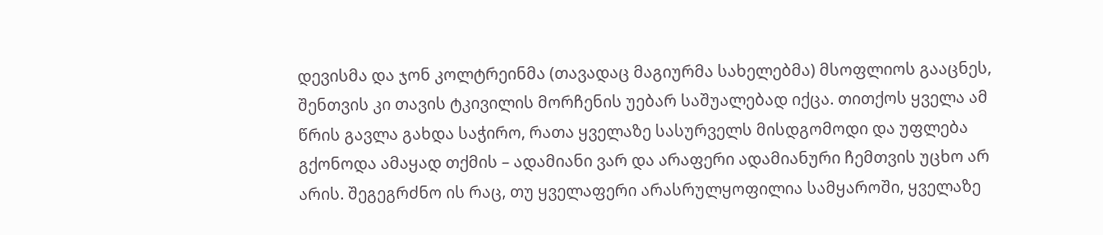დევისმა და ჯონ კოლტრეინმა (თავადაც მაგიურმა სახელებმა) მსოფლიოს გააცნეს, შენთვის კი თავის ტკივილის მორჩენის უებარ საშუალებად იქცა. თითქოს ყველა ამ წრის გავლა გახდა საჭირო, რათა ყველაზე სასურველს მისდგომოდი და უფლება გქონოდა ამაყად თქმის – ადამიანი ვარ და არაფერი ადამიანური ჩემთვის უცხო არ არის. შეგეგრძნო ის რაც, თუ ყველაფერი არასრულყოფილია სამყაროში, ყველაზე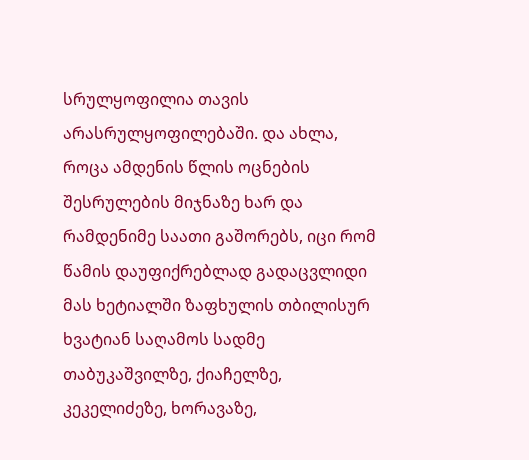სრულყოფილია თავის არასრულყოფილებაში. და ახლა, როცა ამდენის წლის ოცნების შესრულების მიჯნაზე ხარ და რამდენიმე საათი გაშორებს, იცი რომ წამის დაუფიქრებლად გადაცვლიდი მას ხეტიალში ზაფხულის თბილისურ ხვატიან საღამოს სადმე თაბუკაშვილზე, ქიაჩელზე, კეკელიძეზე, ხორავაზე,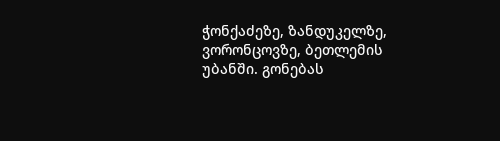ჭონქაძეზე, ზანდუკელზე, ვორონცოვზე, ბეთლემის უბანში. გონებას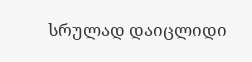სრულად დაიცლიდი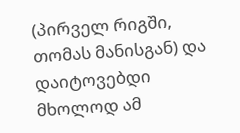(პირველ რიგში, თომას მანისგან) და დაიტოვებდი მხოლოდ ამ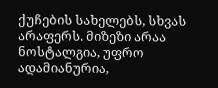ქუჩების სახელებს, სხვას არაფერს. მიზეზი არაა ნოსტალგია, უფრო ადამიანურია,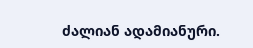ძალიან ადამიანური.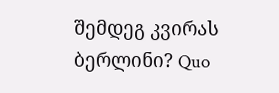შემდეგ კვირას ბერლინი? Quo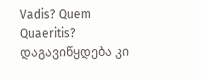Vadis? Quem Quaeritis? დაგავიწყდება კი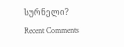სურნელი?
Recent Comments